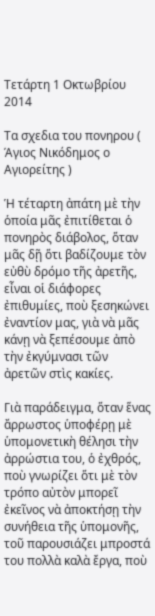Τετάρτη 1 Οκτωβρίου 2014

Τα σχεδια του πονηρου ( Άγιος Νικόδημος ο Αγιορείτης )

Ἡ τέταρτη ἀπάτη μὲ τὴν ὁποία μᾶς ἐπιτίθεται ὁ πονηρὸς διάβολος, ὅταν μᾶς δῇ ὅτι βαδίζουμε τὸν εὐθὺ δρόμο τῆς ἀρετῆς, εἶναι οἱ διάφορες ἐπιθυμίες, ποὺ ξεσηκώνει ἐναντίον μας, γιὰ νὰ μᾶς κάνῃ νὰ ξεπέσουμε ἀπὸ τὴν ἐκγύμνασι τῶν ἀρετῶν στὶς κακίες.

Γιὰ παράδειγμα, ὅταν ἕνας ἄρρωστος ὑποφέρῃ μὲ ὑπομονετικὴ θέλησι τὴν ἀρρώστια του, ὁ ἐχθρός, ποὺ γνωρίζει ὅτι μὲ τὸν τρόπο αὐτὸν μπορεῖ ἐκεῖνος νὰ ἀποκτήσῃ τὴν συνήθεια τῆς ὑπομονῆς, τοῦ παρουσιάζει μπροστά του πολλὰ καλὰ ἔργα, ποὺ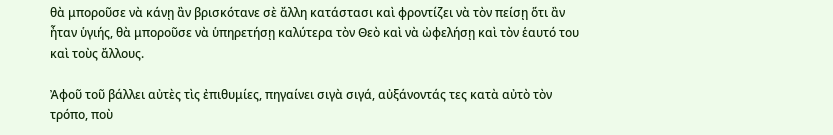θὰ μποροῦσε νὰ κάνῃ ἂν βρισκότανε σὲ ἄλλη κατάστασι καὶ φροντίζει νὰ τὸν πείσῃ ὅτι ἂν ἦταν ὑγιής, θὰ μποροῦσε νὰ ὑπηρετήσῃ καλύτερα τὸν Θεὸ καὶ νὰ ὠφελήσῃ καὶ τὸν ἑαυτό του καὶ τοὺς ἄλλους.

Ἀφοῦ τοῦ βάλλει αὐτὲς τὶς ἐπιθυμίες, πηγαίνει σιγὰ σιγά, αὐξάνοντάς τες κατὰ αὐτὸ τὸν τρόπο, ποὺ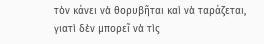τὸν κάνει νὰ θορυβῆται καὶ νὰ ταράζεται, γιατὶ δὲν μπορεῖ νὰ τὶς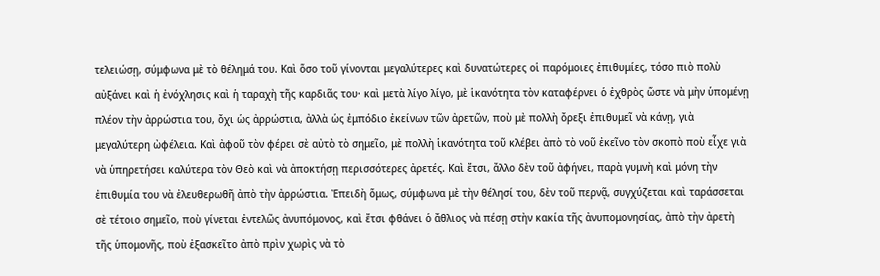τελειώσῃ, σύμφωνα μὲ τὸ θέλημά του. Καὶ ὅσο τοῦ γίνονται μεγαλύτερες καὶ δυνατώτερες οἱ παρόμοιες ἐπιθυμίες, τόσο πιὸ πολὺ αὐξάνει καὶ ἡ ἐνόχλησις καὶ ἡ ταραχὴ τῆς καρδιᾶς του· καὶ μετὰ λίγο λίγο, μὲ ἱκανότητα τὸν καταφέρνει ὁ ἐχθρὸς ὥστε νὰ μὴν ὑπομένῃ πλέον τὴν ἀρρώστια του, ὄχι ὡς ἀρρώστια, ἀλλὰ ὡς ἐμπόδιο ἐκείνων τῶν ἀρετῶν, ποὺ μὲ πολλὴ ὄρεξι ἐπιθυμεῖ νὰ κάνῃ, γιὰ μεγαλύτερη ὠφέλεια. Καὶ ἀφοῦ τὸν φέρει σὲ αὐτὸ τὸ σημεῖο, μὲ πολλὴ ἱκανότητα τοῦ κλέβει ἀπὸ τὸ νοῦ ἐκεῖνο τὸν σκοπὸ ποὺ εἶχε γιὰ νὰ ὑπηρετήσει καλύτερα τὸν Θεὸ καὶ νὰ ἀποκτήσῃ περισσότερες ἀρετές. Καὶ ἔτσι, ἄλλο δὲν τοῦ ἀφήνει, παρὰ γυμνὴ καὶ μόνη τὴν ἐπιθυμία του νὰ ἐλευθερωθῆ ἀπὸ τὴν ἀρρώστια. Ἐπειδὴ ὅμως, σύμφωνα μὲ τὴν θέλησί του, δὲν τοῦ περνᾷ, συγχύζεται καὶ ταράσσεται σὲ τέτοιο σημεῖο, ποὺ γίνεται ἐντελῶς ἀνυπόμονος, καὶ ἔτσι φθάνει ὁ ἄθλιος νὰ πέσῃ στὴν κακία τῆς ἀνυπομονησίας, ἀπὸ τὴν ἀρετὴ τῆς ὑπομονῆς, ποὺ ἐξασκεῖτο ἀπὸ πρὶν χωρὶς νὰ τὸ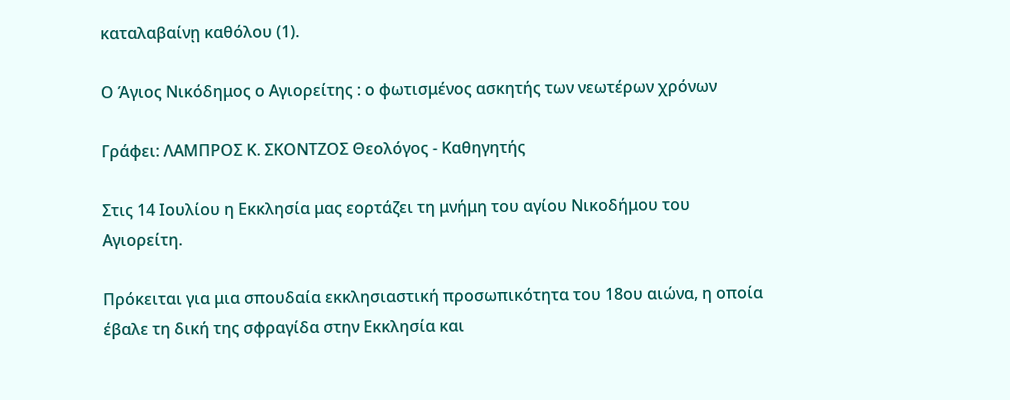καταλαβαίνῃ καθόλου (1).

Ο Άγιος Νικόδημος ο Αγιορείτης : ο φωτισμένος ασκητής των νεωτέρων χρόνων

Γράφει: ΛΑΜΠΡΟΣ Κ. ΣΚΟΝΤΖΟΣ Θεολόγος - Καθηγητής

Στις 14 Ιουλίου η Εκκλησία μας εορτάζει τη μνήμη του αγίου Νικοδήμου του Αγιορείτη.

Πρόκειται για μια σπουδαία εκκλησιαστική προσωπικότητα του 18ου αιώνα, η οποία έβαλε τη δική της σφραγίδα στην Εκκλησία και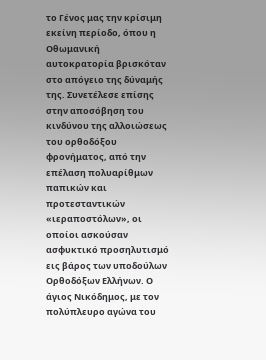το Γένος μας την κρίσιμη εκείνη περίοδο, όπου η Οθωμανική αυτοκρατορία βρισκόταν στο απόγειο της δύναμής της. Συνετέλεσε επίσης στην αποσόβηση του κινδύνου της αλλοιώσεως του ορθοδόξου φρονήματος, από την επέλαση πολυαρίθμων παπικών και προτεσταντικών «ιεραποστόλων», οι οποίοι ασκούσαν ασφυκτικό προσηλυτισμό εις βάρος των υποδούλων Ορθοδόξων Ελλήνων. Ο άγιος Νικόδημος, με τον πολύπλευρο αγώνα του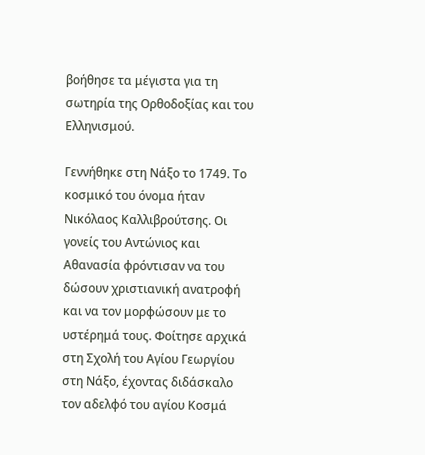βοήθησε τα μέγιστα για τη σωτηρία της Ορθοδοξίας και του Ελληνισμού.

Γεννήθηκε στη Νάξο το 1749. Το κοσμικό του όνομα ήταν Νικόλαος Καλλιβρούτσης. Οι γονείς του Αντώνιος και Αθανασία φρόντισαν να του δώσουν χριστιανική ανατροφή και να τον μορφώσουν με το υστέρημά τους. Φοίτησε αρχικά στη Σχολή του Αγίου Γεωργίου στη Νάξο, έχοντας διδάσκαλο τον αδελφό του αγίου Κοσμά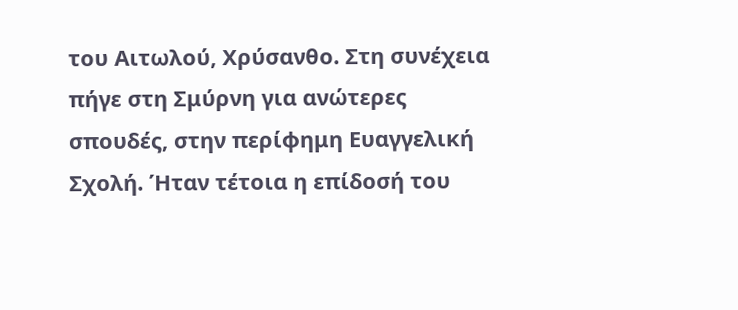του Αιτωλού, Χρύσανθο. Στη συνέχεια πήγε στη Σμύρνη για ανώτερες σπουδές, στην περίφημη Ευαγγελική Σχολή. Ήταν τέτοια η επίδοσή του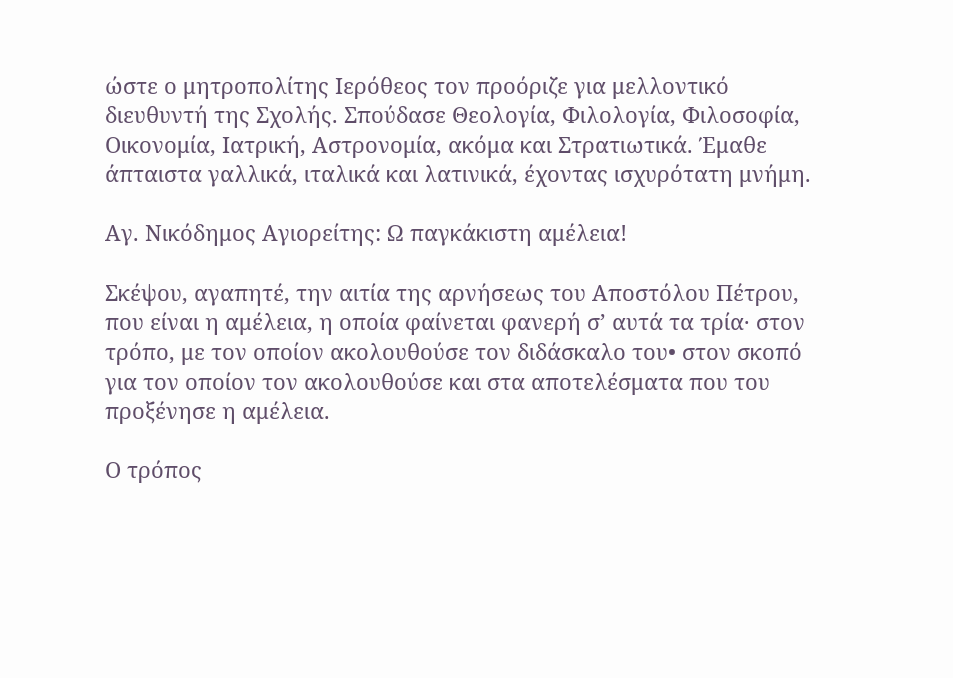ώστε ο μητροπολίτης Ιερόθεος τον προόριζε για μελλοντικό διευθυντή της Σχολής. Σπούδασε Θεολογία, Φιλολογία, Φιλοσοφία, Οικονομία, Ιατρική, Αστρονομία, ακόμα και Στρατιωτικά. Έμαθε άπταιστα γαλλικά, ιταλικά και λατινικά, έχοντας ισχυρότατη μνήμη.

Αγ. Νικόδημος Αγιορείτης: Ω παγκάκιστη αμέλεια!

Σκέψου, αγαπητέ, την αιτία της αρνήσεως του Αποστόλου Πέτρου, που είναι η αμέλεια, η οποία φαίνεται φανερή σ’ αυτά τα τρία· στον τρόπο, με τον οποίον ακολουθούσε τον διδάσκαλο του• στον σκοπό για τον οποίον τον ακολουθούσε και στα αποτελέσματα που του προξένησε η αμέλεια.

Ο τρόπος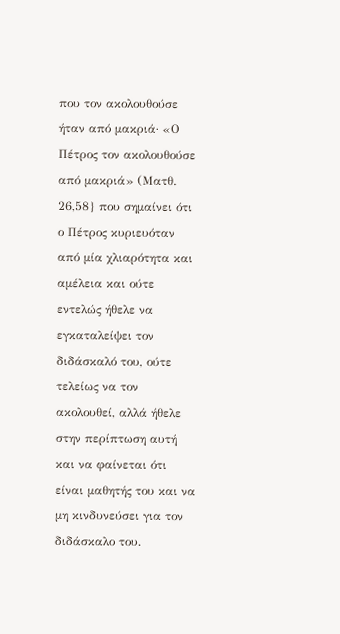που τον ακολουθούσε ήταν από μακριά· «Ο Πέτρος τον ακολουθούσε από μακριά» (Ματθ. 26,58} που σημαίνει ότι ο Πέτρος κυριευόταν από μία χλιαρότητα και αμέλεια και ούτε εντελώς ήθελε να εγκαταλείψει τον διδάσκαλό του, ούτε τελείως να τον ακολουθεί, αλλά ήθελε στην περίπτωση αυτή και να φαίνεται ότι είναι μαθητής του και να μη κινδυνεύσει για τον διδάσκαλο του.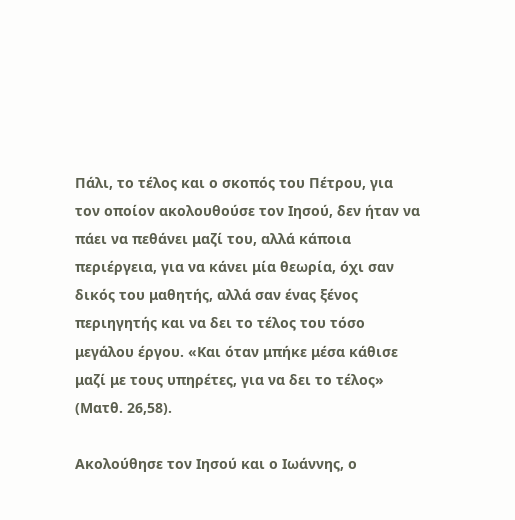Πάλι, το τέλος και ο σκοπός του Πέτρου, για τον οποίον ακολουθούσε τον Ιησού, δεν ήταν να πάει να πεθάνει μαζί του, αλλά κάποια περιέργεια, για να κάνει μία θεωρία, όχι σαν δικός του μαθητής, αλλά σαν ένας ξένος περιηγητής και να δει το τέλος του τόσο μεγάλου έργου. «Και όταν μπήκε μέσα κάθισε μαζί με τους υπηρέτες, για να δει το τέλος» (Ματθ. 26,58).

Ακολούθησε τον Ιησού και ο Ιωάννης, ο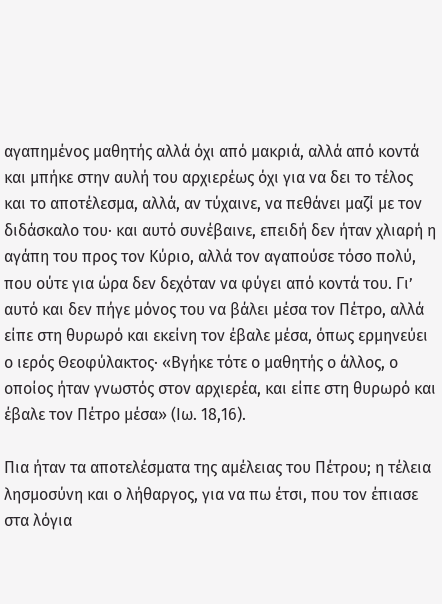αγαπημένος μαθητής αλλά όχι από μακριά, αλλά από κοντά και μπήκε στην αυλή του αρχιερέως όχι για να δει το τέλος και το αποτέλεσμα, αλλά, αν τύχαινε, να πεθάνει μαζί με τον διδάσκαλο του· και αυτό συνέβαινε, επειδή δεν ήταν χλιαρή η αγάπη του προς τον Κύριο, αλλά τον αγαπούσε τόσο πολύ, που ούτε για ώρα δεν δεχόταν να φύγει από κοντά του. Γι’ αυτό και δεν πήγε μόνος του να βάλει μέσα τον Πέτρο, αλλά είπε στη θυρωρό και εκείνη τον έβαλε μέσα, όπως ερμηνεύει ο ιερός Θεοφύλακτος· «Βγήκε τότε ο μαθητής ο άλλος, ο οποίος ήταν γνωστός στον αρχιερέα, και είπε στη θυρωρό και έβαλε τον Πέτρο μέσα» (Ιω. 18,16).

Πια ήταν τα αποτελέσματα της αμέλειας του Πέτρου; η τέλεια λησμοσύνη και ο λήθαργος, για να πω έτσι, που τον έπιασε στα λόγια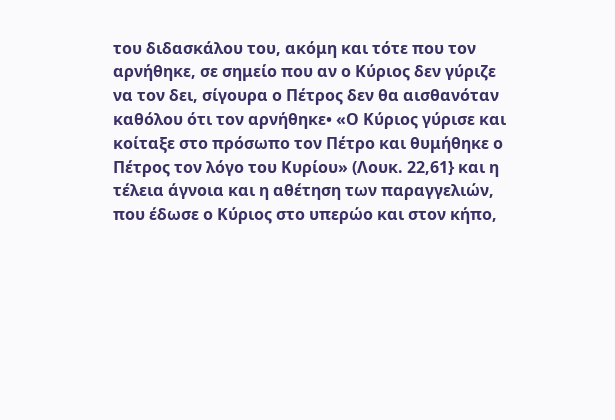του διδασκάλου του, ακόμη και τότε που τον αρνήθηκε, σε σημείο που αν ο Κύριος δεν γύριζε να τον δει, σίγουρα ο Πέτρος δεν θα αισθανόταν καθόλου ότι τον αρνήθηκε• «Ο Κύριος γύρισε και κοίταξε στο πρόσωπο τον Πέτρο και θυμήθηκε ο Πέτρος τον λόγο του Κυρίου» (Λουκ. 22,61} και η τέλεια άγνοια και η αθέτηση των παραγγελιών, που έδωσε ο Κύριος στο υπερώο και στον κήπο,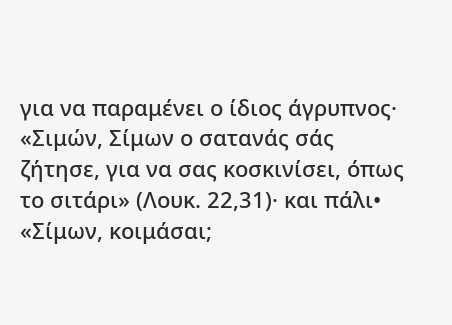για να παραμένει ο ίδιος άγρυπνος· «Σιμών, Σίμων ο σατανάς σάς ζήτησε, για να σας κοσκινίσει, όπως το σιτάρι» (Λουκ. 22,31)· και πάλι• «Σίμων, κοιμάσαι;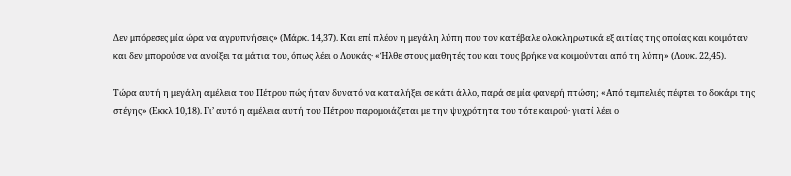Δεν μπόρεσες μία ώρα να αγρυπνήσεις» (Μάρκ. 14,37). Και επί πλέον η μεγάλη λύπη που τον κατέβαλε ολοκληρωτικά εξ αιτίας της οποίας και κοιμόταν και δεν μπορούσε να ανοίξει τα μάτια του, όπως λέει ο Λουκάς· «Ήλθε στους μαθητές του και τους βρήκε να κοιμούνται από τη λύπη» (Λουκ. 22,45).

Τώρα αυτή η μεγάλη αμέλεια του Πέτρου πώς ήταν δυνατό να καταλήξει σε κάτι άλλο, παρά σε μία φανερή πτώση; «Από τεμπελιές πέφτει το δοκάρι της στέγης» (Εκκλ 10,18). Γι’ αυτό η αμέλεια αυτή του Πέτρου παρομοιάζεται με την ψυχρότητα του τότε καιρού· γιατί λέει ο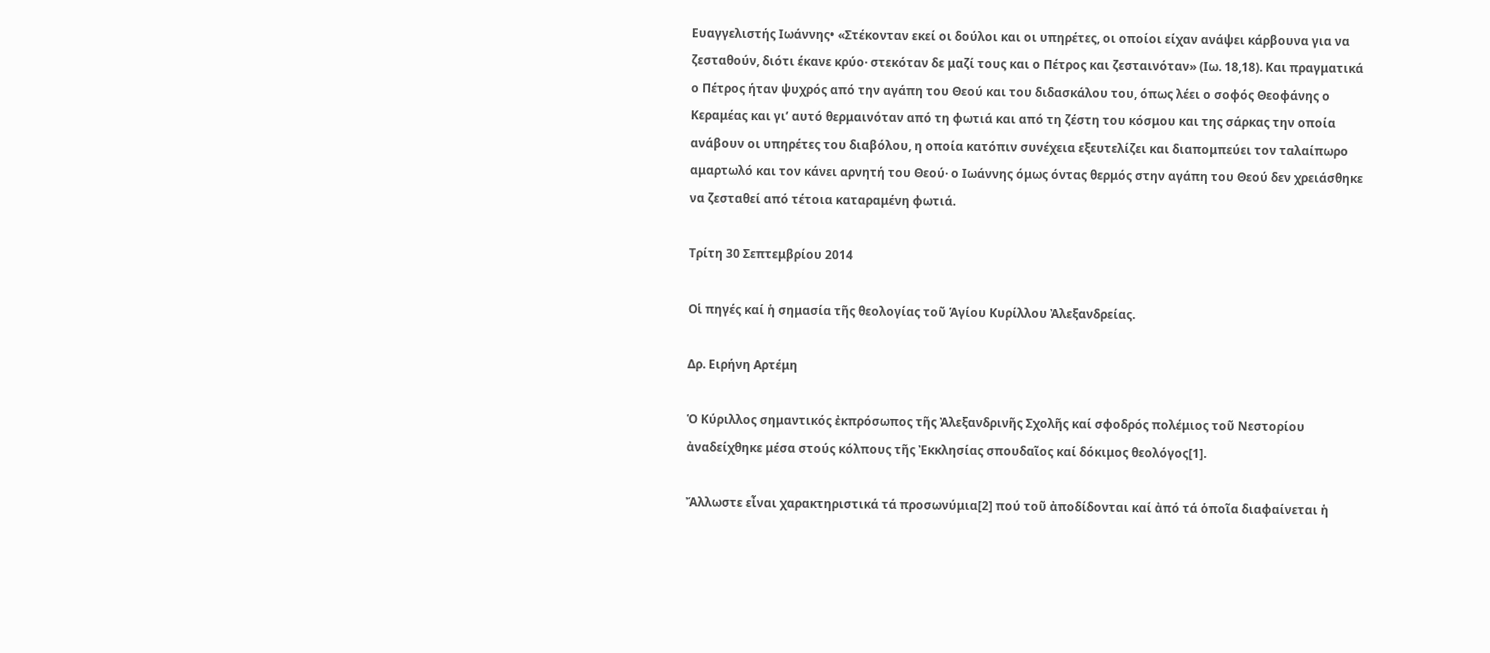Ευαγγελιστής Ιωάννης• «Στέκονταν εκεί οι δούλοι και οι υπηρέτες, οι οποίοι είχαν ανάψει κάρβουνα για να ζεσταθούν, διότι έκανε κρύο· στεκόταν δε μαζί τους και ο Πέτρος και ζεσταινόταν» (Ιω. 18,18). Και πραγματικά ο Πέτρος ήταν ψυχρός από την αγάπη του Θεού και του διδασκάλου του, όπως λέει ο σοφός Θεοφάνης ο Κεραμέας και γι’ αυτό θερμαινόταν από τη φωτιά και από τη ζέστη του κόσμου και της σάρκας την οποία ανάβουν οι υπηρέτες του διαβόλου, η οποία κατόπιν συνέχεια εξευτελίζει και διαπομπεύει τον ταλαίπωρο αμαρτωλό και τον κάνει αρνητή του Θεού· ο Ιωάννης όμως όντας θερμός στην αγάπη του Θεού δεν χρειάσθηκε να ζεσταθεί από τέτοια καταραμένη φωτιά.

Τρίτη 30 Σεπτεμβρίου 2014

Οἱ πηγές καί ἡ σημασία τῆς θεολογίας τοῦ Ἁγίου Κυρίλλου Ἀλεξανδρείας.

Δρ. Ειρήνη Αρτέμη

Ὁ Κύριλλος σημαντικός ἐκπρόσωπος τῆς Ἀλεξανδρινῆς Σχολῆς καί σφοδρός πολέμιος τοῦ Νεστορίου ἀναδείχθηκε μέσα στούς κόλπους τῆς Ἐκκλησίας σπουδαῖος καί δόκιμος θεολόγος[1].

Ἄλλωστε εἶναι χαρακτηριστικά τά προσωνύμια[2] πού τοῦ ἀποδίδονται καί ἀπό τά ὁποῖα διαφαίνεται ἡ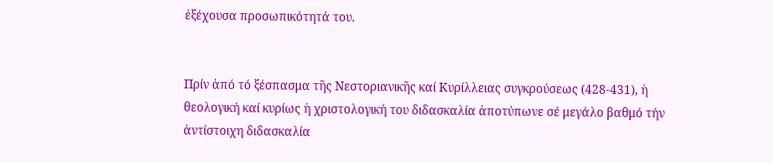ἐξέχουσα προσωπικότητά του.


Πρίν ἀπό τό ξέσπασμα τῆς Νεστοριανικῆς καί Κυρίλλειας συγκρούσεως (428-431), ἡ θεολογική καί κυρίως ἡ χριστολογική του διδασκαλία ἀποτύπωνε σέ μεγάλο βαθμό τήν ἀντίστοιχη διδασκαλία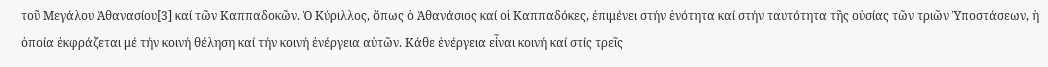τοῦ Μεγάλου Ἀθανασίου[3] καί τῶν Καππαδοκῶν. Ὁ Κύριλλος, ὅπως ὁ Ἀθανάσιος καί οἱ Καππαδόκες, ἐπιμένει στήν ἑνότητα καί στήν ταυτότητα τῆς οὐσίας τῶν τριῶν Ὑποστάσεων, ἡ ὁποία ἐκφράζεται μέ τήν κοινή θέληση καί τήν κοινή ἐνέργεια αὐτῶν. Κάθε ἐνέργεια εἶναι κοινή καί στίς τρεῖς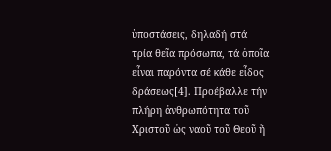ὑποστάσεις, δηλαδή στά τρία θεῖα πρόσωπα, τά ὁποῖα εἶναι παρόντα σέ κάθε εἶδος δράσεως[4]. Προέβαλλε τήν πλήρη ἀνθρωπότητα τοῦ Χριστοῦ ὡς ναοῦ τοῦ Θεοῦ ἤ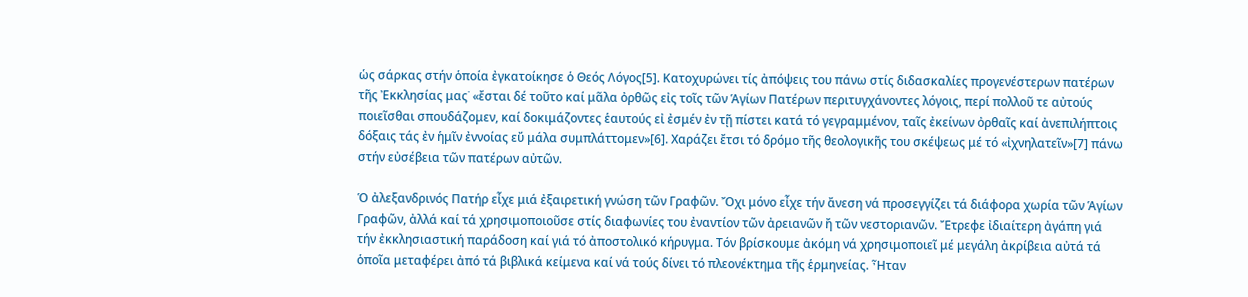ὡς σάρκας στήν ὁποία ἐγκατοίκησε ὁ Θεός Λόγος[5]. Κατοχυρώνει τίς ἀπόψεις του πάνω στίς διδασκαλίες προγενέστερων πατέρων τῆς Ἐκκλησίας μας˙ «ἔσται δέ τοῦτο καί μᾶλα ὀρθῶς εἰς τοῖς τῶν Ἁγίων Πατέρων περιτυγχάνοντες λόγοις, περί πολλοῦ τε αὐτούς ποιεῖσθαι σπουδάζομεν, καί δοκιμάζοντες ἑαυτούς εἰ ἐσμέν ἐν τῇ πίστει κατά τό γεγραμμένον, ταῖς ἐκείνων ὀρθαῖς καί ἀνεπιλήπτοις δόξαις τάς ἐν ἡμῖν ἐννοίας εὔ μάλα συμπλάττομεν»[6]. Χαράζει ἔτσι τό δρόμο τῆς θεολογικῆς του σκέψεως μέ τό «ἰχνηλατεῖν»[7] πάνω στήν εὐσέβεια τῶν πατέρων αὐτῶν.

Ὁ ἀλεξανδρινός Πατήρ εἶχε μιά ἐξαιρετική γνώση τῶν Γραφῶν. Ὄχι μόνο εἶχε τήν ἄνεση νά προσεγγίζει τά διάφορα χωρία τῶν Ἁγίων Γραφῶν, ἀλλά καί τά χρησιμοποιοῦσε στίς διαφωνίες του ἐναντίον τῶν ἀρειανῶν ἤ τῶν νεστοριανῶν. Ἔτρεφε ἰδιαίτερη ἀγάπη γιά τήν ἐκκλησιαστική παράδοση καί γιά τό ἀποστολικό κήρυγμα. Τόν βρίσκουμε ἀκόμη νά χρησιμοποιεῖ μέ μεγάλη ἀκρίβεια αὐτά τά ὁποῖα μεταφέρει ἀπό τά βιβλικά κείμενα καί νά τούς δίνει τό πλεονέκτημα τῆς ἑρμηνείας. Ἦταν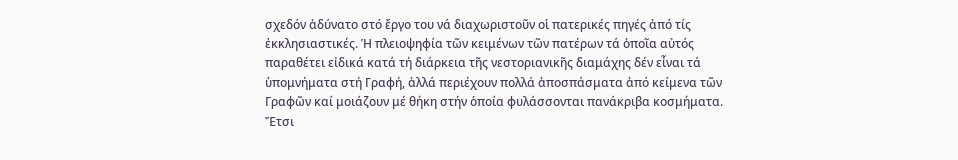σχεδόν ἀδύνατο στό ἔργο του νά διαχωριστοῦν οἱ πατερικές πηγές ἀπό τίς ἐκκλησιαστικές. Ἡ πλειοψηφία τῶν κειμένων τῶν πατέρων τά ὁποῖα αὐτός παραθέτει εἰδικά κατά τή διάρκεια τῆς νεστοριανικῆς διαμάχης δέν εἶναι τά ὑπομνήματα στή Γραφή, ἀλλά περιέχουν πολλά ἀποσπάσματα ἀπό κείμενα τῶν Γραφῶν καί μοιάζουν μέ θήκη στήν ὁποία φυλάσσονται πανάκριβα κοσμήματα. Ἔτσι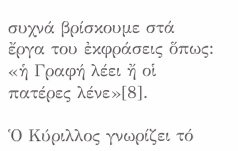συχνά βρίσκουμε στά ἔργα του ἐκφράσεις ὅπως: «ἡ Γραφή λέει ἤ οἱ πατέρες λένε»[8].

Ὁ Κύριλλος γνωρίζει τό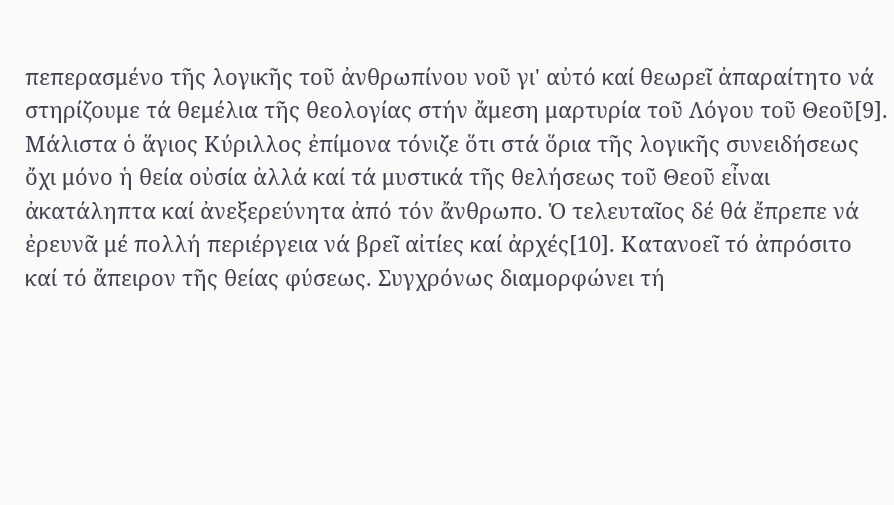πεπερασμένο τῆς λογικῆς τοῦ ἀνθρωπίνου νοῦ γι' αὐτό καί θεωρεῖ ἀπαραίτητο νά στηρίζουμε τά θεμέλια τῆς θεολογίας στήν ἄμεση μαρτυρία τοῦ Λόγου τοῦ Θεοῦ[9]. Μάλιστα ὁ ἅγιος Κύριλλος ἐπίμονα τόνιζε ὅτι στά ὅρια τῆς λογικῆς συνειδήσεως ὄχι μόνο ἡ θεία οὐσία ἀλλά καί τά μυστικά τῆς θελήσεως τοῦ Θεοῦ εἶναι ἀκατάληπτα καί ἀνεξερεύνητα ἀπό τόν ἄνθρωπο. Ὁ τελευταῖος δέ θά ἔπρεπε νά ἐρευνᾶ μέ πολλή περιέργεια νά βρεῖ αἰτίες καί ἀρχές[10]. Κατανοεῖ τό ἀπρόσιτο καί τό ἄπειρον τῆς θείας φύσεως. Συγχρόνως διαμορφώνει τή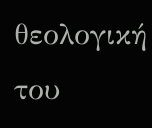θεολογική του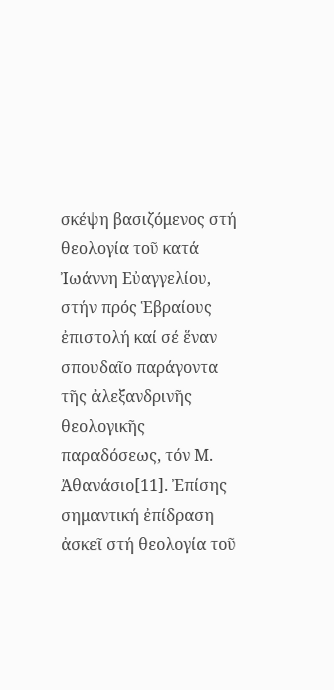σκέψη βασιζόμενος στή θεολογία τοῦ κατά Ἰωάννη Εὐαγγελίου, στήν πρός Ἑβραίους ἐπιστολή καί σέ ἕναν σπουδαῖο παράγοντα τῆς ἀλεξανδρινῆς θεολογικῆς παραδόσεως, τόν Μ. Ἀθανάσιο[11]. Ἐπίσης σημαντική ἐπίδραση ἀσκεῖ στή θεολογία τοῦ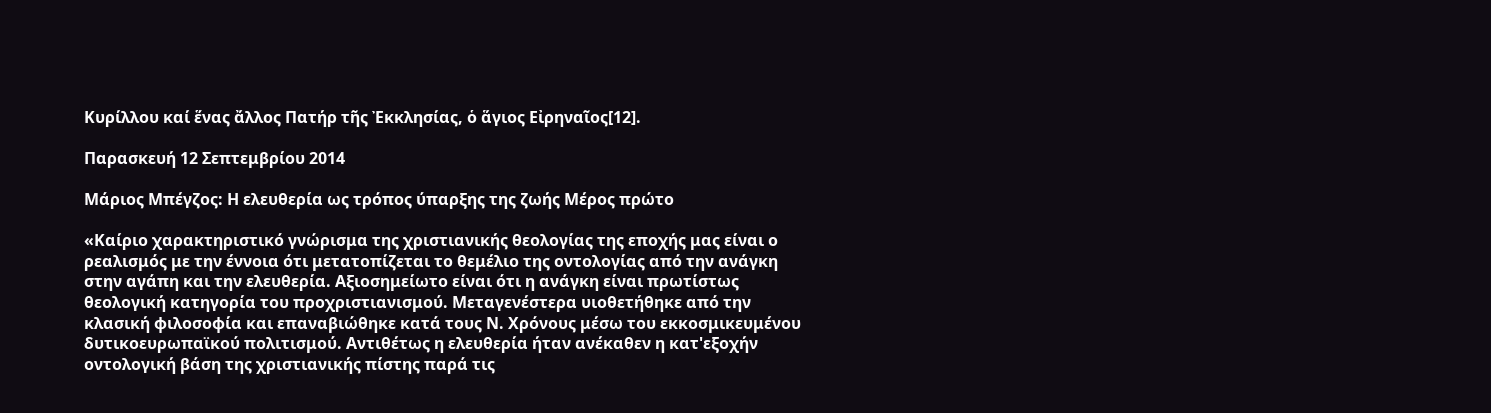Κυρίλλου καί ἕνας ἄλλος Πατήρ τῆς Ἐκκλησίας, ὁ ἅγιος Εἰρηναῖος[12].

Παρασκευή 12 Σεπτεμβρίου 2014

Μάριος Μπέγζος: Η ελευθερία ως τρόπος ύπαρξης της ζωής Μέρος πρώτο

«Καίριο χαρακτηριστικό γνώρισμα της χριστιανικής θεολογίας της εποχής μας είναι ο ρεαλισμός με την έννοια ότι μετατοπίζεται το θεμέλιο της οντολογίας από την ανάγκη στην αγάπη και την ελευθερία. Αξιοσημείωτο είναι ότι η ανάγκη είναι πρωτίστως θεολογική κατηγορία του προχριστιανισμού. Μεταγενέστερα υιοθετήθηκε από την κλασική φιλοσοφία και επαναβιώθηκε κατά τους Ν. Χρόνους μέσω του εκκοσμικευμένου δυτικοευρωπαϊκού πολιτισμού. Αντιθέτως η ελευθερία ήταν ανέκαθεν η κατ'εξοχήν οντολογική βάση της χριστιανικής πίστης παρά τις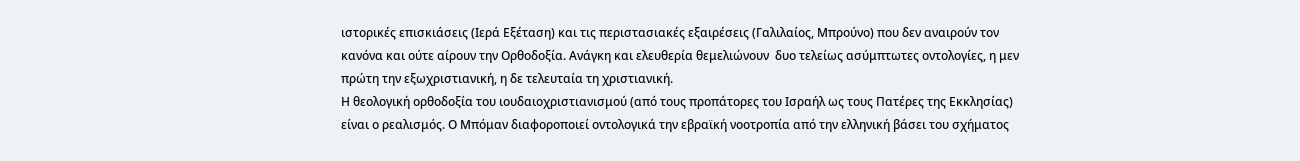ιστορικές επισκιάσεις (Ιερά Εξέταση) και τις περιστασιακές εξαιρέσεις (Γαλιλαίος, Μπρούνο) που δεν αναιρούν τον κανόνα και ούτε αίρουν την Ορθοδοξία. Ανάγκη και ελευθερία θεμελιώνουν  δυο τελείως ασύμπτωτες οντολογίες, η μεν πρώτη την εξωχριστιανική, η δε τελευταία τη χριστιανική.
Η θεολογική ορθοδοξία του ιουδαιοχριστιανισμού (από τους προπάτορες του Ισραήλ ως τους Πατέρες της Εκκλησίας) είναι ο ρεαλισμός. Ο Μπόμαν διαφοροποιεί οντολογικά την εβραϊκή νοοτροπία από την ελληνική βάσει του σχήματος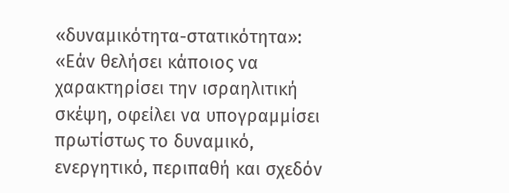«δυναμικότητα-στατικότητα»: «Εάν θελήσει κάποιος να χαρακτηρίσει την ισραηλιτική σκέψη, οφείλει να υπογραμμίσει πρωτίστως το δυναμικό, ενεργητικό, περιπαθή και σχεδόν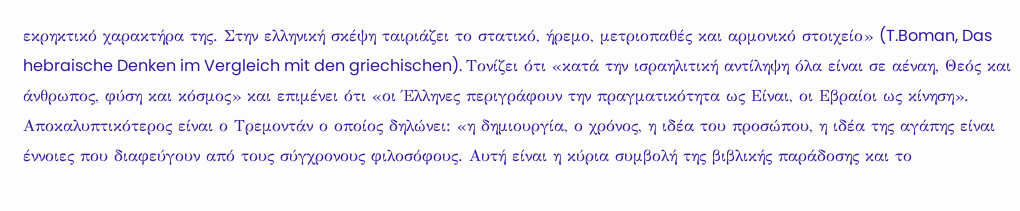εκρηκτικό χαρακτήρα της. Στην ελληνική σκέψη ταιριάζει το στατικό, ήρεμο, μετριοπαθές και αρμονικό στοιχείο» (T.Boman, Das hebraische Denken im Vergleich mit den griechischen). Τονίζει ότι «κατά την ισραηλιτική αντίληψη όλα είναι σε αέναη, Θεός και άνθρωπος, φύση και κόσμος» και επιμένει ότι «οι Έλληνες περιγράφουν την πραγματικότητα ως Είναι, οι Εβραίοι ως κίνηση».
Αποκαλυπτικότερος είναι ο Τρεμοντάν ο οποίος δηλώνει: «η δημιουργία, ο χρόνος, η ιδέα του προσώπου, η ιδέα της αγάπης είναι έννοιες που διαφεύγουν από τους σύγχρονους φιλοσόφους. Αυτή είναι η κύρια συμβολή της βιβλικής παράδοσης και το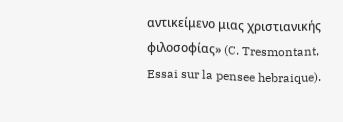αντικείμενο μιας χριστιανικής φιλοσοφίας» (C. Tresmontant, Essai sur la pensee hebraique).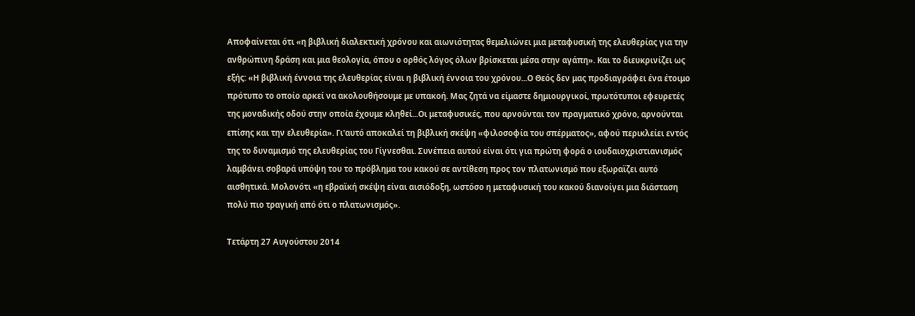Αποφαίνεται ότι «η βιβλική διαλεκτική χρόνου και αιωνιότητας θεμελιώνει μια μεταφυσική της ελευθερίας για την ανθρώπινη δράση και μια θεολογία, όπου ο ορθός λόγος όλων βρίσκεται μέσα στην αγάπη». Και το διευκρινίζει ως εξής: «Η βιβλική έννοια της ελευθερίας είναι η βιβλική έννοια του χρόνου...Ο Θεός δεν μας προδιαγράφει ένα έτοιμο πρότυπο το οποίο αρκεί να ακολουθήσουμε με υπακοή. Μας ζητά να είμαστε δημιουργικοί, πρωτότυποι εφευρετές της μοναδικής οδού στην οποία έχουμε κληθεί...Οι μεταφυσικές, που αρνούνται τον πραγματικό χρόνο, αρνούνται επίσης και την ελευθερία». Γι'αυτό αποκαλεί τη βιβλική σκέψη «φιλοσοφία του σπέρματος», αφού περικλείει εντός της το δυναμισμό της ελευθερίας του Γίγνεσθαι. Συνέπεια αυτού είναι ότι για πρώτη φορά ο ιουδαιοχριστιανισμός λαμβάνει σοβαρά υπόψη του το πρόβλημα του κακού σε αντίθεση προς τον πλατωνισμό που εξωραϊζει αυτό αισθητικά. Μολονότι «η εβραϊκή σκέψη είναι αισιόδοξη, ωστόσο η μεταφυσική του κακού διανοίγει μια διάσταση πολύ πιο τραγική από ότι ο πλατωνισμός».

Τετάρτη 27 Αυγούστου 2014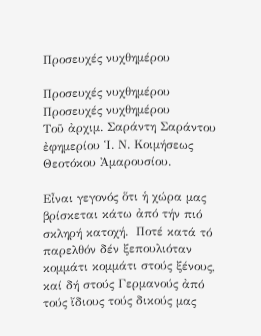Προσευχές νυχθημέρου

Προσευχές νυχθημέρου
Προσευχές νυχθημέρου
Τοῦ ἀρχιμ. Σαράντη Σαράντου ἐφημερίου Ἱ. Ν. Κοιμήσεως Θεοτόκου Ἀμαρουσίου.

Εἶναι γεγονός ὅτι ἡ χώρα μας βρίσκεται κάτω ἀπό τήν πιό σκληρή κατοχή.  Ποτέ κατά τό παρελθόν δέν ξεπουλιόταν κομμάτι κομμάτι στούς ξένους, καί δή στούς Γερμανούς ἀπό τούς ἴδιους τούς δικούς μας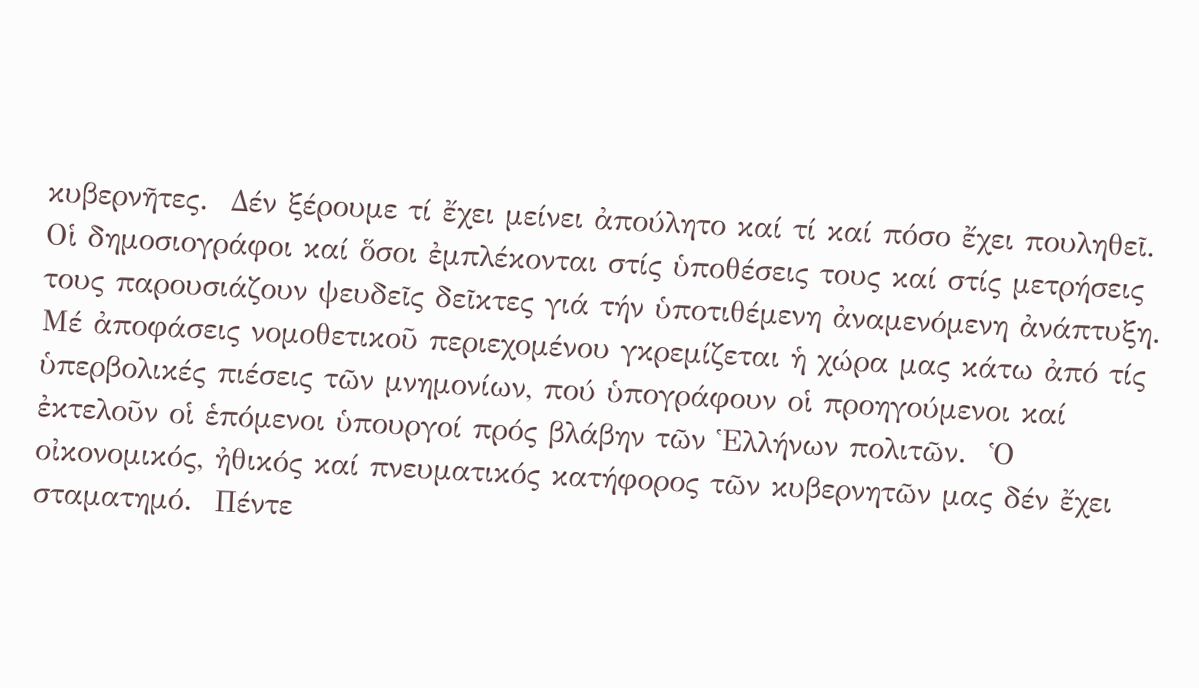κυβερνῆτες.  Δέν ξέρουμε τί ἔχει μείνει ἀπούλητο καί τί καί πόσο ἔχει πουληθεῖ.
Οἱ δημοσιογράφοι καί ὅσοι ἐμπλέκονται στίς ὑποθέσεις τους καί στίς μετρήσεις τους παρουσιάζουν ψευδεῖς δεῖκτες γιά τήν ὑποτιθέμενη ἀναμενόμενη ἀνάπτυξη.
Μέ ἀποφάσεις νομοθετικοῦ περιεχομένου γκρεμίζεται ἡ χώρα μας κάτω ἀπό τίς ὑπερβολικές πιέσεις τῶν μνημονίων, πού ὑπογράφουν οἱ προηγούμενοι καί ἐκτελοῦν οἱ ἑπόμενοι ὑπουργοί πρός βλάβην τῶν Ἑλλήνων πολιτῶν.  Ὁ οἰκονομικός, ἠθικός καί πνευματικός κατήφορος τῶν κυβερνητῶν μας δέν ἔχει σταματημό.  Πέντε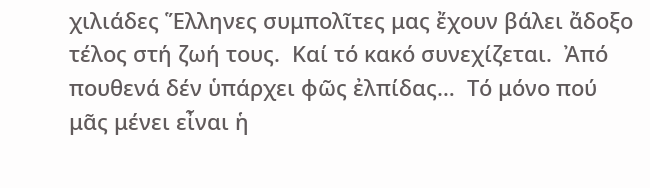χιλιάδες Ἕλληνες συμπολῖτες μας ἔχουν βάλει ἄδοξο τέλος στή ζωή τους.  Καί τό κακό συνεχίζεται.  Ἀπό πουθενά δέν ὑπάρχει φῶς ἐλπίδας…  Τό μόνο πού μᾶς μένει εἶναι ἡ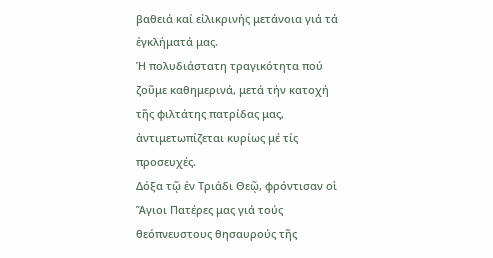βαθειά καί εἰλικρινής μετάνοια γιά τά ἐγκλήματά μας.
Ἡ πολυδιάστατη τραγικότητα πού ζοῦμε καθημερινά, μετά τήν κατοχή τῆς φιλτάτης πατρίδας μας, ἀντιμετωπίζεται κυρίως μέ τίς προσευχές.
Δόξα τῷ ἐν Τριάδι Θεῷ, φρόντισαν οἱ Ἅγιοι Πατέρες μας γιά τούς θεόπνευστους θησαυρούς τῆς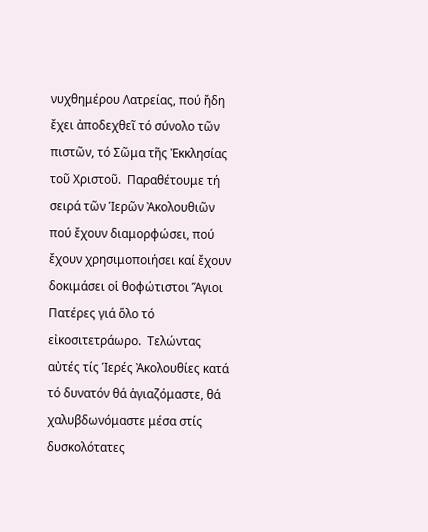νυχθημέρου Λατρείας, πού ἤδη ἔχει ἀποδεχθεῖ τό σύνολο τῶν πιστῶν, τό Σῶμα τῆς Ἐκκλησίας τοῦ Χριστοῦ.  Παραθέτουμε τή σειρά τῶν Ἱερῶν Ἀκολουθιῶν πού ἔχουν διαμορφώσει, πού ἔχουν χρησιμοποιήσει καί ἔχουν δοκιμάσει οἱ θοφώτιστοι Ἅγιοι Πατέρες γιά ὅλο τό εἰκοσιτετράωρο.  Τελώντας αὐτές τίς Ἱερές Ἀκολουθίες κατά τό δυνατόν θά ἁγιαζόμαστε, θά χαλυβδωνόμαστε μέσα στίς δυσκολότατες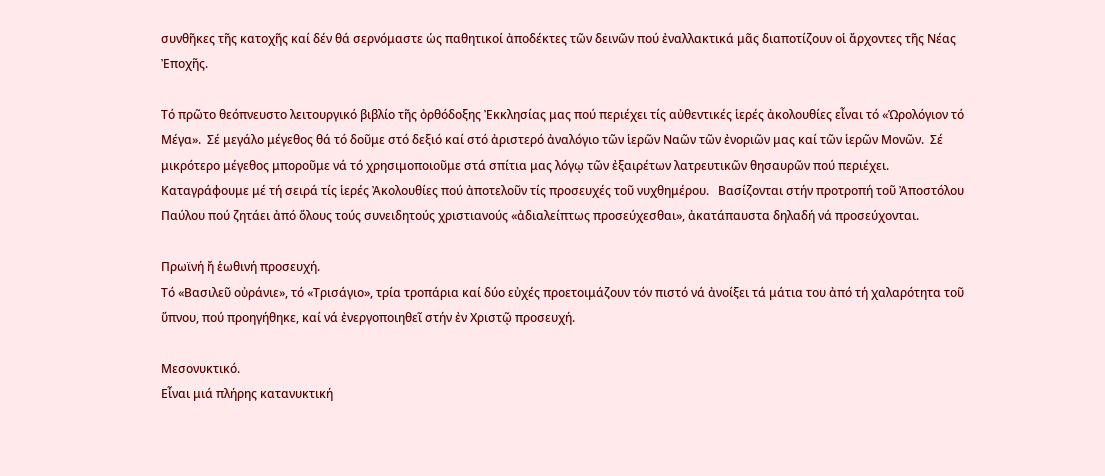συνθῆκες τῆς κατοχῆς καί δέν θά σερνόμαστε ὡς παθητικοί ἀποδέκτες τῶν δεινῶν πού ἐναλλακτικά μᾶς διαποτίζουν οἱ ἄρχοντες τῆς Νέας Ἐποχῆς.

Τό πρῶτο θεόπνευστο λειτουργικό βιβλίο τῆς ὀρθόδοξης Ἐκκλησίας μας πού περιέχει τίς αὐθεντικές ἱερές ἀκολουθίες εἶναι τό «Ὡρολόγιον τό Μέγα».  Σέ μεγάλο μέγεθος θά τό δοῦμε στό δεξιό καί στό ἀριστερό ἀναλόγιο τῶν ἱερῶν Ναῶν τῶν ἐνοριῶν μας καί τῶν ἱερῶν Μονῶν.  Σέ μικρότερο μέγεθος μποροῦμε νά τό χρησιμοποιοῦμε στά σπίτια μας λόγῳ τῶν ἐξαιρέτων λατρευτικῶν θησαυρῶν πού περιέχει.
Καταγράφουμε μέ τή σειρά τίς ἱερές Ἀκολουθίες πού ἀποτελοῦν τίς προσευχές τοῦ νυχθημέρου.   Βασίζονται στήν προτροπή τοῦ Ἀποστόλου Παύλου πού ζητάει ἀπό ὅλους τούς συνειδητούς χριστιανούς «ἀδιαλείπτως προσεύχεσθαι», ἀκατάπαυστα δηλαδή νά προσεύχονται.

Πρωϊνή ἤ ἑωθινή προσευχή.
Τό «Βασιλεῦ οὐράνιε», τό «Τρισάγιο», τρία τροπάρια καί δύο εὐχές προετοιμάζουν τόν πιστό νά ἀνοίξει τά μάτια του ἀπό τή χαλαρότητα τοῦ ὕπνου, πού προηγήθηκε, καί νά ἐνεργοποιηθεῖ στήν ἐν Χριστῷ προσευχή.

Μεσονυκτικό.
Εἶναι μιά πλήρης κατανυκτική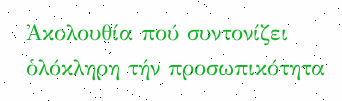Ἀκολουθία πού συντονίζει ὁλόκληρη τήν προσωπικότητα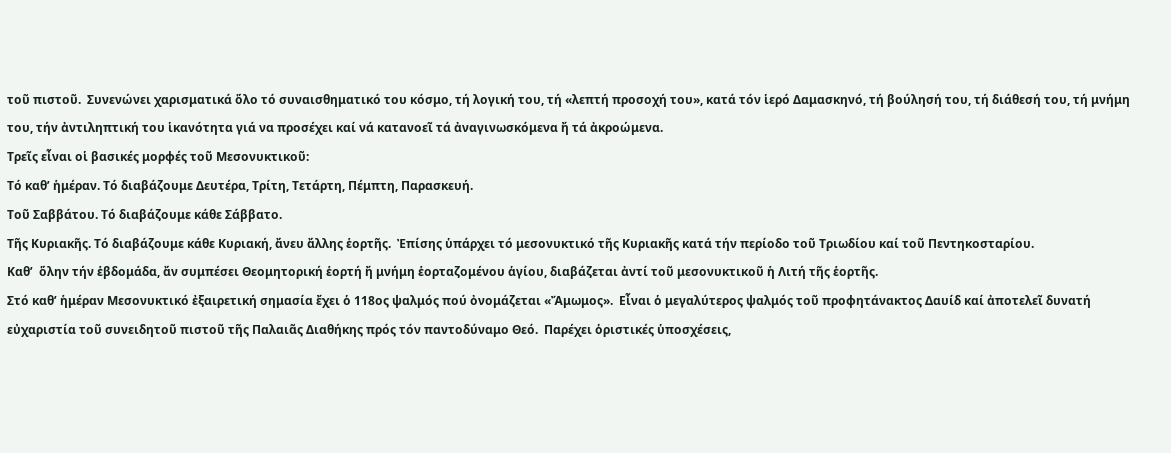τοῦ πιστοῦ.  Συνενώνει χαρισματικά ὅλο τό συναισθηματικό του κόσμο, τή λογική του, τή «λεπτή προσοχή του», κατά τόν ἱερό Δαμασκηνό, τή βούλησή του, τή διάθεσή του, τή μνήμη του, τήν ἀντιληπτική του ἱκανότητα γιά να προσέχει καί νά κατανοεῖ τά ἀναγινωσκόμενα ἤ τά ἀκροώμενα.
Τρεῖς εἶναι οἱ βασικές μορφές τοῦ Μεσονυκτικοῦ:
Τό καθ’ ἡμέραν. Τό διαβάζουμε Δευτέρα, Τρίτη, Τετάρτη, Πέμπτη, Παρασκευή.
Τοῦ Σαββάτου. Τό διαβάζουμε κάθε Σάββατο.
Τῆς Κυριακῆς. Τό διαβάζουμε κάθε Κυριακή, ἄνευ ἄλλης ἑορτῆς.  Ἐπίσης ὑπάρχει τό μεσονυκτικό τῆς Κυριακῆς κατά τήν περίοδο τοῦ Τριωδίου καί τοῦ Πεντηκοσταρίου.
Καθ’  ὅλην τήν ἑβδομάδα, ἄν συμπέσει Θεομητορική ἑορτή ἤ μνήμη ἑορταζομένου ἁγίου, διαβάζεται ἀντί τοῦ μεσονυκτικοῦ ἡ Λιτή τῆς ἑορτῆς.
Στό καθ’ ἡμέραν Μεσονυκτικό ἐξαιρετική σημασία ἔχει ὁ 118ος ψαλμός πού ὀνομάζεται «Ἄμωμος».  Εἶναι ὁ μεγαλύτερος ψαλμός τοῦ προφητάνακτος Δαυίδ καί ἀποτελεῖ δυνατή εὐχαριστία τοῦ συνειδητοῦ πιστοῦ τῆς Παλαιᾶς Διαθήκης πρός τόν παντοδύναμο Θεό.  Παρέχει ὁριστικές ὑποσχέσεις,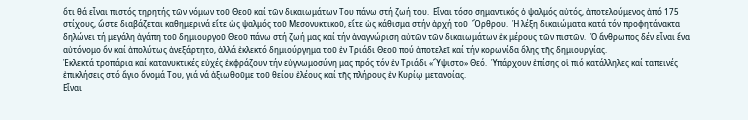ὅτι θά εἶναι πιστός τηρητής τῶν νόμων τοῦ Θεοῦ καί τῶν δικαιωμάτων Του πάνω στή ζωή του.  Εἶναι τόσο σημαντικός ὁ ψαλμός αὐτός, ἀποτελούμενος ἀπό 175 στίχους, ὥστε διαβάζεται καθημερινά εἴτε ὡς ψαλμός τοῦ Μεσονυκτικοῦ, εἴτε ὡς κάθισμα στήν ἀρχή τοῦ  Ὄρθρου.  Ἡ λέξη δικαιώματα κατά τόν προφητάνακτα δηλώνει τή μεγάλη ἀγάπη τοῦ δημιουργοῦ Θεοῦ πάνω στή ζωή μας καί τήν ἀναγνώριση αὐτῶν τῶν δικαιωμάτων ἐκ μέρους τῶν πιστῶν.  Ὁ ἄνθρωπος δέν εἶναι ἕνα αὐτόνομο ὄν καί ἀπολύτως ἀνεξάρτητο, ἀλλά ἐκλεκτό δημιούργημα τοῦ ἐν Τριάδι Θεοῦ πού ἀποτελεῖ καί τήν κορωνίδα ὅλης τῆς δημιουργίας.
Ἐκλεκτά τροπάρια καί κατανυκτικές εὐχές ἐκφράζουν τήν εὐγνωμοσύνη μας πρός τόν ἐν Τριάδι «Ὕψιστο» Θεό.  Ὑπάρχουν ἐπίσης οἱ πιό κατάλληλες καί ταπεινές ἐπικλήσεις στό ἄγιο ὄνομά Του, γιά νά ἀξιωθοῦμε τοῦ θείου ἐλέους καί τῆς πλήρους ἐν Κυρίῳ μετανοίας.
Εἶναι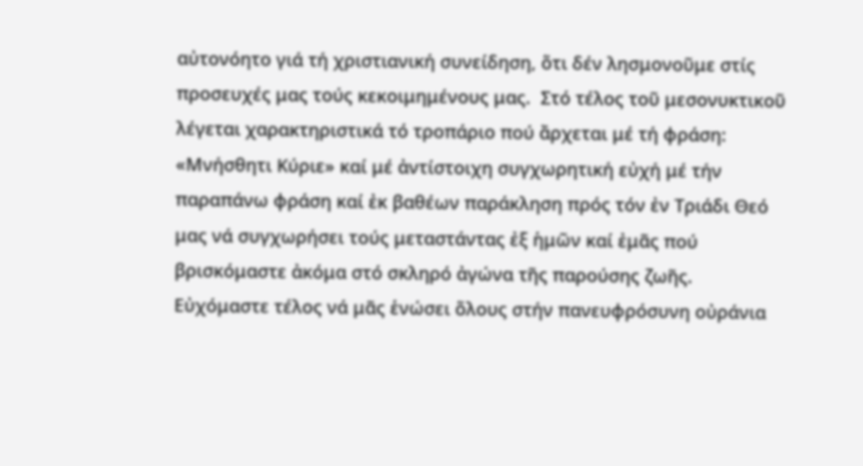αὐτονόητο γιά τή χριστιανική συνείδηση, ὅτι δέν λησμονοῦμε στίς προσευχές μας τούς κεκοιμημένους μας.  Στό τέλος τοῦ μεσονυκτικοῦ λέγεται χαρακτηριστικά τό τροπάριο πού ἄρχεται μέ τή φράση: «Μνήσθητι Κύριε» καί μέ ἀντίστοιχη συγχωρητική εὐχή μέ τήν παραπάνω φράση καί ἐκ βαθέων παράκληση πρός τόν ἐν Τριάδι Θεό μας νά συγχωρήσει τούς μεταστάντας ἐξ ἡμῶν καί ἐμᾶς πού βρισκόμαστε ἀκόμα στό σκληρό ἀγώνα τῆς παρούσης ζωῆς.  Εὐχόμαστε τέλος νά μᾶς ἑνώσει ὅλους στήν πανευφρόσυνη οὐράνια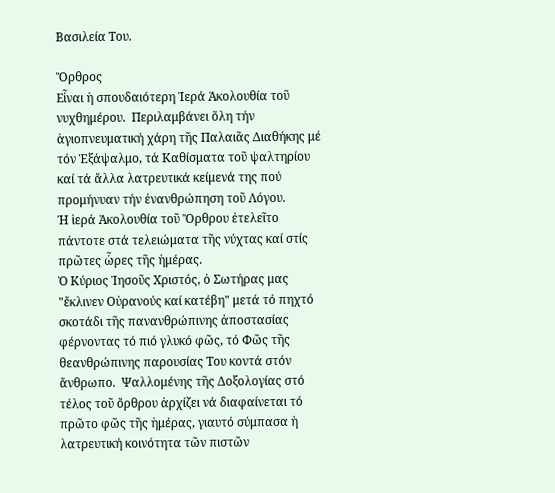Βασιλεία Του.

Ὄρθρος
Εἶναι ἡ σπουδαιότερη Ἱερά Ἀκολουθία τοῦ νυχθημέρου.  Περιλαμβάνει ὅλη τήν ἁγιοπνευματική χάρη τῆς Παλαιᾶς Διαθήκης μέ τόν Ἑξάψαλμο, τά Καθίσματα τοῦ ψαλτηρίου καί τά ἄλλα λατρευτικά κείμενά της πού προμήνυαν τήν ἐνανθρώπηση τοῦ Λόγου.
Ἡ ἱερά Ἀκολουθία τοῦ Ὄρθρου ἐτελεῖτο πάντοτε στά τελειώματα τῆς νύχτας καί στίς πρῶτες ὧρες τῆς ἡμέρας.
Ὁ Κύριος Ἰησοῦς Χριστός, ὁ Σωτήρας μας "ἔκλινεν Οὐρανούς καί κατέβη" μετά τό πηχτό σκοτάδι τῆς πανανθρώπινης ἀποστασίας φέρνοντας τό πιό γλυκό φῶς, τό Φῶς τῆς θεανθρώπινης παρουσίας Του κοντά στόν ἄνθρωπο.  Ψαλλομένης τῆς Δοξολογίας στό τέλος τοῦ ὄρθρου ἀρχίζει νά διαφαίνεται τό πρῶτο φῶς τῆς ἡμέρας, γιαυτό σύμπασα ἡ λατρευτική κοινότητα τῶν πιστῶν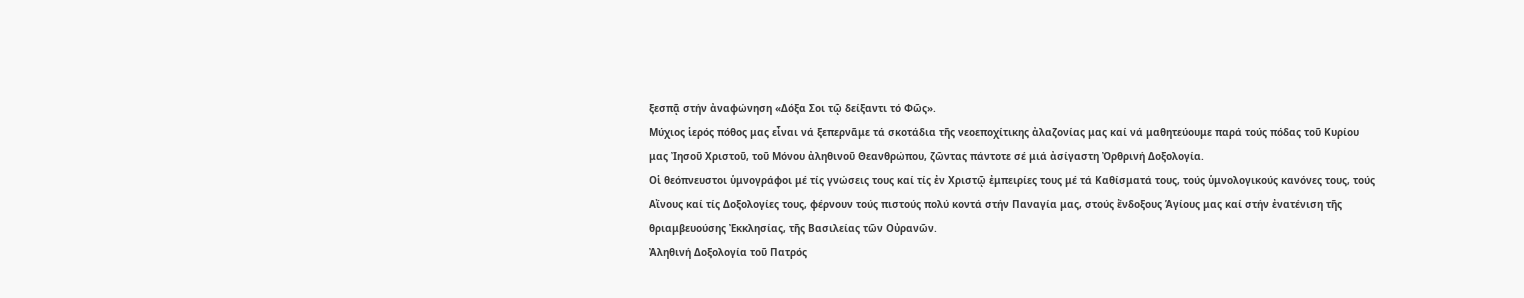ξεσπᾷ στήν ἀναφώνηση «Δόξα Σοι τῷ δείξαντι τό Φῶς».
Μύχιος ἱερός πόθος μας εἶναι νά ξεπερνᾶμε τά σκοτάδια τῆς νεοεποχίτικης ἀλαζονίας μας καί νά μαθητεύουμε παρά τούς πόδας τοῦ Κυρίου μας Ἰησοῦ Χριστοῦ, τοῦ Μόνου ἀληθινοῦ Θεανθρώπου, ζῶντας πάντοτε σέ μιά ἀσίγαστη Ὀρθρινή Δοξολογία.
Οἱ θεόπνευστοι ὑμνογράφοι μέ τίς γνώσεις τους καί τίς ἐν Χριστῷ ἐμπειρίες τους μέ τά Καθίσματά τους, τούς ὑμνολογικούς κανόνες τους, τούς Αἴνους καί τίς Δοξολογίες τους, φέρνουν τούς πιστούς πολύ κοντά στήν Παναγία μας, στούς ἔνδοξους Ἁγίους μας καί στήν ἐνατένιση τῆς θριαμβευούσης Ἐκκλησίας, τῆς Βασιλείας τῶν Οὐρανῶν.
Ἀληθινή Δοξολογία τοῦ Πατρός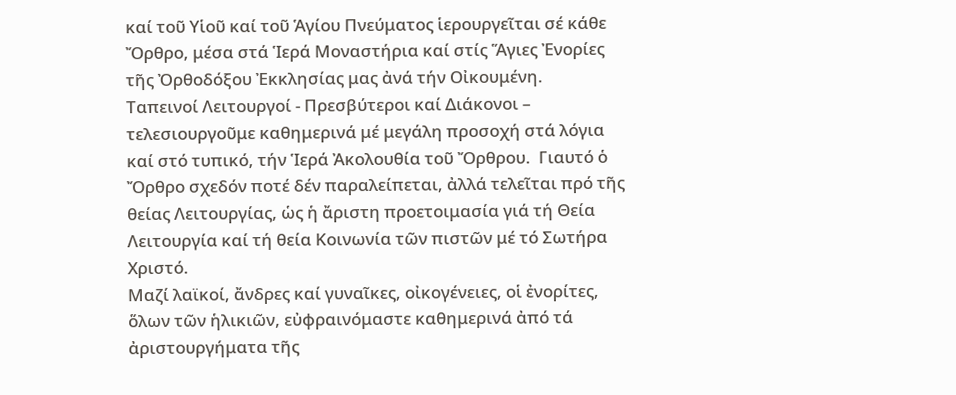καί τοῦ Υἱοῦ καί τοῦ Ἁγίου Πνεύματος ἱερουργεῖται σέ κάθε Ὄρθρο, μέσα στά Ἱερά Μοναστήρια καί στίς Ἅγιες Ἐνορίες τῆς Ὀρθοδόξου Ἐκκλησίας μας ἀνά τήν Οἰκουμένη.
Ταπεινοί Λειτουργοί - Πρεσβύτεροι καί Διάκονοι – τελεσιουργοῦμε καθημερινά μέ μεγάλη προσοχή στά λόγια καί στό τυπικό, τήν Ἱερά Ἀκολουθία τοῦ Ὄρθρου.  Γιαυτό ὁ Ὄρθρο σχεδόν ποτέ δέν παραλείπεται, ἀλλά τελεῖται πρό τῆς θείας Λειτουργίας, ὡς ἡ ἄριστη προετοιμασία γιά τή Θεία Λειτουργία καί τή θεία Κοινωνία τῶν πιστῶν μέ τό Σωτήρα Χριστό.
Μαζί λαϊκοί, ἄνδρες καί γυναῖκες, οἰκογένειες, οἱ ἐνορίτες, ὅλων τῶν ἡλικιῶν, εὐφραινόμαστε καθημερινά ἀπό τά ἀριστουργήματα τῆς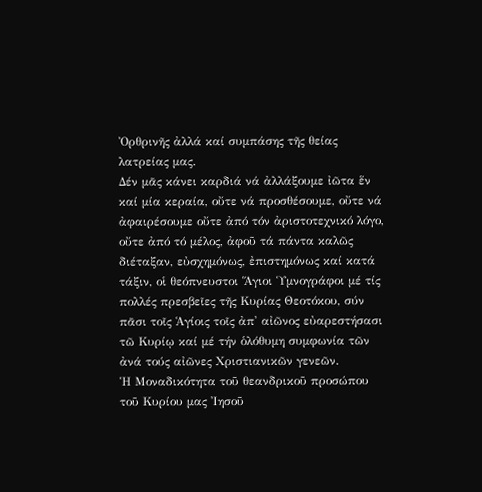Ὀρθρινῆς ἀλλά καί συμπάσης τῆς θείας λατρείας μας.
Δέν μᾶς κάνει καρδιά νά ἀλλάξουμε ἰῶτα ἕν καί μία κεραία, οὔτε νά προσθέσουμε, οὔτε νά ἀφαιρέσουμε οὔτε ἀπό τόν ἀριστοτεχνικό λόγο, οὔτε ἀπό τό μέλος, ἀφοῦ τά πάντα καλῶς διέταξαν, εὐσχημόνως, ἐπιστημόνως καί κατά τάξιν, οἱ θεόπνευστοι Ἅγιοι Ὑμνογράφοι μέ τίς πολλές πρεσβεῖες τῆς Κυρίας Θεοτόκου, σύν πᾶσι τοῖς Ἁγίοις τοῖς ἀπ' αἰῶνος εὐαρεστήσασι τῶ Κυρίῳ καί μέ τήν ὁλόθυμη συμφωνία τῶν ἀνά τούς αἰῶνες Χριστιανικῶν γενεῶν.
Ἡ Μοναδικότητα τοῦ θεανδρικοῦ προσώπου τοῦ Κυρίου μας Ἰησοῦ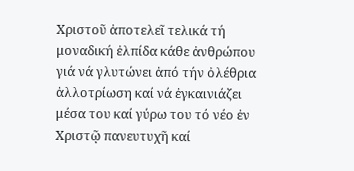Χριστοῦ ἀποτελεῖ τελικά τή μοναδική ἐλπίδα κάθε ἀνθρώπου γιά νά γλυτώνει ἀπό τήν ὀλέθρια ἀλλοτρίωση καί νά ἐγκαινιάζει μέσα του καί γύρω του τό νέο ἐν Χριστῷ πανευτυχῆ καί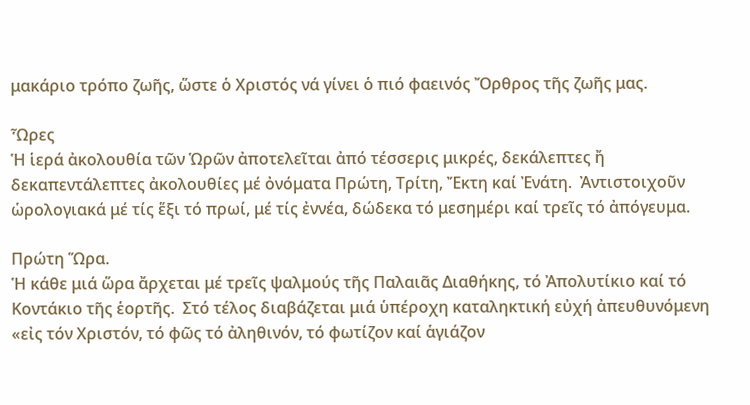μακάριο τρόπο ζωῆς, ὥστε ὁ Χριστός νά γίνει ὁ πιό φαεινός Ὄρθρος τῆς ζωῆς μας.

Ὧρες
Ἡ ἱερά ἀκολουθία τῶν Ὡρῶν ἀποτελεῖται ἀπό τέσσερις μικρές, δεκάλεπτες ἤ δεκαπεντάλεπτες ἀκολουθίες μέ ὀνόματα Πρώτη, Τρίτη, Ἔκτη καί Ἐνάτη.  Ἀντιστοιχοῦν ὡρολογιακά μέ τίς ἕξι τό πρωί, μέ τίς ἐννέα, δώδεκα τό μεσημέρι καί τρεῖς τό ἀπόγευμα.

Πρώτη Ὥρα.
Ἡ κάθε μιά ὥρα ἄρχεται μέ τρεῖς ψαλμούς τῆς Παλαιᾶς Διαθήκης, τό Ἀπολυτίκιο καί τό Κοντάκιο τῆς ἑορτῆς.  Στό τέλος διαβάζεται μιά ὑπέροχη καταληκτική εὐχή ἀπευθυνόμενη «εἰς τόν Χριστόν, τό φῶς τό ἀληθινόν, τό φωτίζον καί ἁγιάζον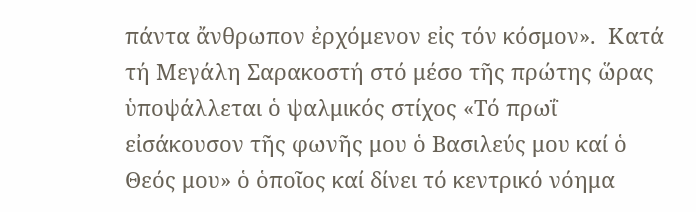πάντα ἄνθρωπον ἐρχόμενον εἰς τόν κόσμον».  Κατά τή Μεγάλη Σαρακοστή στό μέσο τῆς πρώτης ὥρας ὑποψάλλεται ὁ ψαλμικός στίχος «Τό πρωΐ εἰσάκουσον τῆς φωνῆς μου ὁ Βασιλεύς μου καί ὁ Θεός μου» ὁ ὁποῖος καί δίνει τό κεντρικό νόημα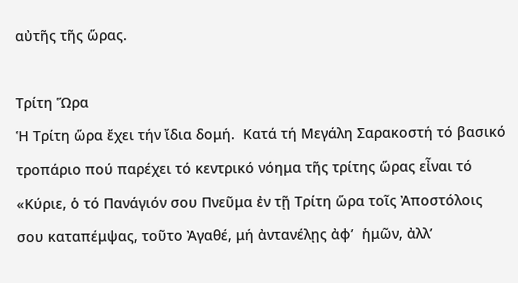αὐτῆς τῆς ὥρας.

Τρίτη Ὥρα
Ἡ Τρίτη ὥρα ἔχει τήν ἴδια δομή.  Κατά τή Μεγάλη Σαρακοστή τό βασικό τροπάριο πού παρέχει τό κεντρικό νόημα τῆς τρίτης ὥρας εἶναι τό «Κύριε, ὁ τό Πανάγιόν σου Πνεῦμα ἐν τῇ Τρίτη ὥρα τοῖς Ἀποστόλοις σου καταπέμψας, τοῦτο Ἀγαθέ, μή ἀντανέλῃς ἀφ’  ἡμῶν, ἀλλ’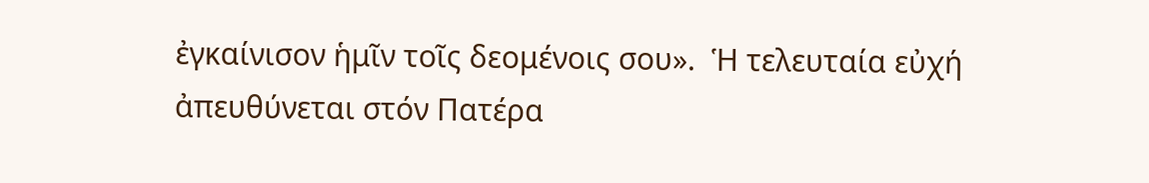ἐγκαίνισον ἡμῖν τοῖς δεομένοις σου».  Ἡ τελευταία εὐχή ἀπευθύνεται στόν Πατέρα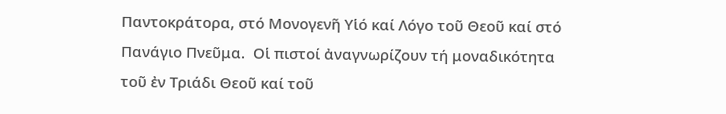Παντοκράτορα, στό Μονογενῆ Υἱό καί Λόγο τοῦ Θεοῦ καί στό Πανάγιο Πνεῦμα.  Οἱ πιστοί ἀναγνωρίζουν τή μοναδικότητα τοῦ ἐν Τριάδι Θεοῦ καί τοῦ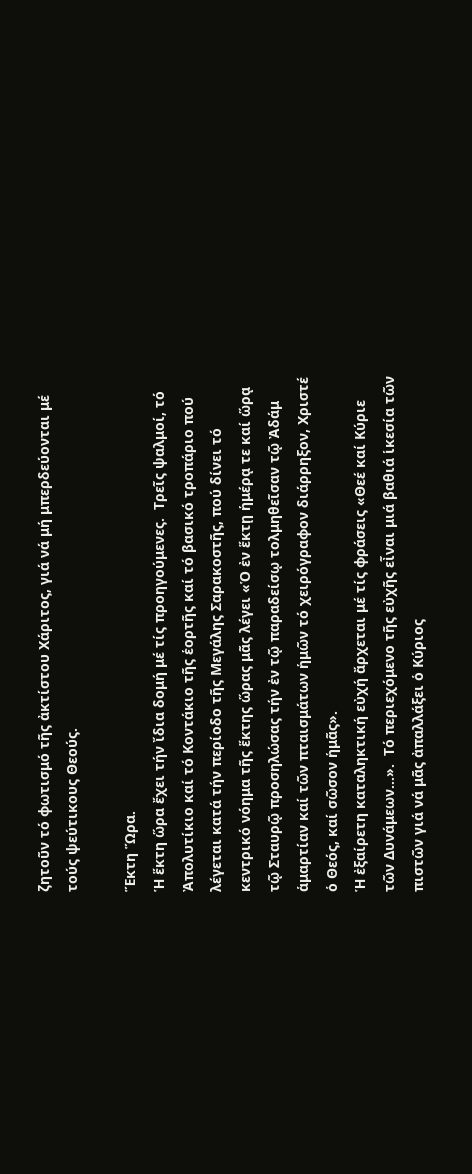ζητοῦν τό φωτισμό τῆς ἀκτίστου Χάριτος, γιά νά μή μπερδεύονται μέ τούς ψεύτικους Θεούς.

Ἕκτη Ὥρα.
Ἡ ἕκτη ὥρα ἔχει τήν ἴδια δομή μέ τίς προηγούμενες.  Τρεῖς ψαλμοί, τό Ἀπολυτίκιο καί τό Κοντάκιο τῆς ἑορτῆς καί τό βασικό τροπάριο πού λέγεται κατά τήν περίοδο τῆς Μεγάλης Σαρακοστῆς, πού δίνει τό κεντρικό νόημα τῆς ἕκτης ὥρας μᾶς λέγει «Ὁ ἐν ἕκτῃ ἡμέρᾳ τε καί ὥρᾳ τῷ Σταυρῷ προσηλώσας τήν ἐν τῷ παραδείσῳ τολμηθεῖσαν τῷ Ἀδάμ ἁμαρτίαν καί τῶν πταισμάτων ἡμῶν τό χειρόγραφον διάρρηξον, Χριστέ ὁ Θεός, καί σῶσον ἡμᾶς».
Ἡ ἐξαίρετη καταληκτική εὐχή ἄρχεται μέ τίς φράσεις «Θεέ καί Κύριε τῶν Δυνάμεων…».  Τό περιεχόμενο τῆς εὐχῆς εἶναι μιά βαθιά ἱκεσία τῶν πιστῶν γιά νά μᾶς ἀπαλλάξει ὁ Κύριος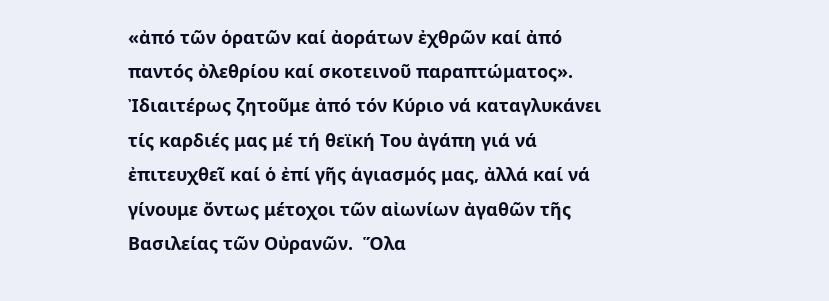«ἀπό τῶν ὁρατῶν καί ἀοράτων ἐχθρῶν καί ἀπό παντός ὀλεθρίου καί σκοτεινοῦ παραπτώματος».  Ἰδιαιτέρως ζητοῦμε ἀπό τόν Κύριο νά καταγλυκάνει τίς καρδιές μας μέ τή θεϊκή Του ἀγάπη γιά νά ἐπιτευχθεῖ καί ὁ ἐπί γῆς ἁγιασμός μας, ἀλλά καί νά γίνουμε ὄντως μέτοχοι τῶν αἰωνίων ἀγαθῶν τῆς Βασιλείας τῶν Οὐρανῶν.  Ὅλα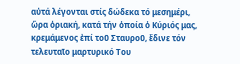αὐτά λέγονται στίς δώδεκα τό μεσημέρι, ὥρα ὁριακή, κατά τήν ὁποία ὁ Κύριός μας, κρεμάμενος ἐπί τοῦ Σταυροῦ, ἔδινε τόν τελευταῖο μαρτυρικό Του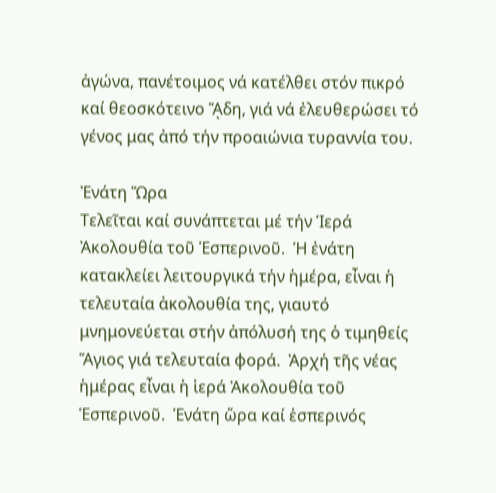ἀγώνα, πανέτοιμος νά κατέλθει στόν πικρό καί θεοσκότεινο ᾍδη, γιά νά ἐλευθερώσει τό γένος μας ἀπό τήν προαιώνια τυραννία του.

Ἐνάτη Ὥρα
Τελεῖται καί συνάπτεται μέ τήν Ἱερά Ἀκολουθία τοῦ Ἑσπερινοῦ.  Ἡ ἐνάτη κατακλείει λειτουργικά τήν ἡμέρα, εἶναι ἡ τελευταία ἀκολουθία της, γιαυτό μνημονεύεται στήν ἀπόλυσή της ὁ τιμηθείς Ἅγιος γιά τελευταία φορά.  Ἀρχή τῆς νέας ἡμέρας εἶναι ἡ ἱερά Ἀκολουθία τοῦ Ἑσπερινοῦ.  Ἑνάτη ὥρα καί ἑσπερινός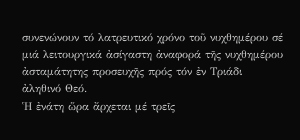συνενώνουν τό λατρευτικό χρόνο τοῦ νυχθημέρου σέ μιά λειτουργικά ἀσίγαστη ἀναφορά τῆς νυχθημέρου ἀσταμάτητης προσευχῆς πρός τόν ἐν Τριάδι ἀληθινό Θεό.
Ἡ ἐνάτη ὥρα ἄρχεται μέ τρεῖς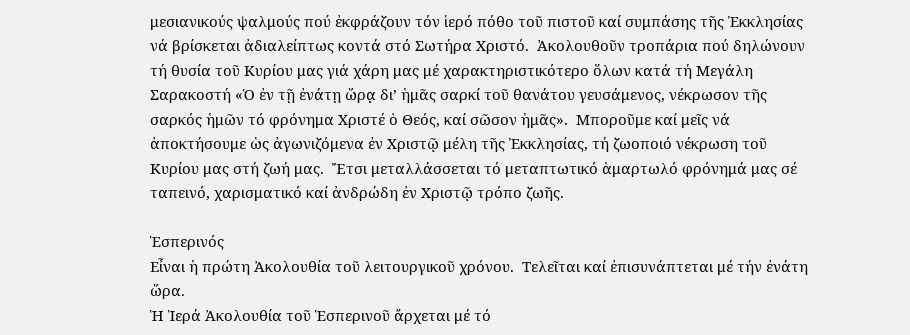μεσιανικούς ψαλμούς πού ἐκφράζουν τόν ἱερό πόθο τοῦ πιστοῦ καί συμπάσης τῆς Ἐκκλησίας νά βρίσκεται ἀδιαλείπτως κοντά στό Σωτήρα Χριστό.  Ἀκολουθοῦν τροπάρια πού δηλώνουν τή θυσία τοῦ Κυρίου μας γιά χάρη μας μέ χαρακτηριστικότερο ὅλων κατά τή Μεγάλη Σαρακοστή «Ὁ ἐν τῇ ἐνάτῃ ὥρᾳ δι’ ἡμᾶς σαρκί τοῦ θανάτου γευσάμενος, νέκρωσον τῆς σαρκός ἡμῶν τό φρόνημα Χριστέ ὁ Θεός, καί σῶσον ἡμᾶς».  Μποροῦμε καί μεῖς νά ἀποκτήσουμε ὡς ἀγωνιζόμενα ἐν Χριστῷ μέλη τῆς Ἐκκλησίας, τή ζωοποιό νέκρωση τοῦ Κυρίου μας στή ζωή μας.  Ἔτσι μεταλλάσσεται τό μεταπτωτικό ἁμαρτωλό φρόνημά μας σέ ταπεινό, χαρισματικό καί ἀνδρώδη ἐν Χριστῷ τρόπο ζωῆς.

Ἑσπερινός
Εἶναι ἡ πρώτη Ἀκολουθία τοῦ λειτουργικοῦ χρόνου.  Τελεῖται καί ἐπισυνάπτεται μέ τήν ἐνάτη ὥρα.
Ἡ Ἱερά Ἀκολουθία τοῦ Ἑσπερινοῦ ἄρχεται μέ τό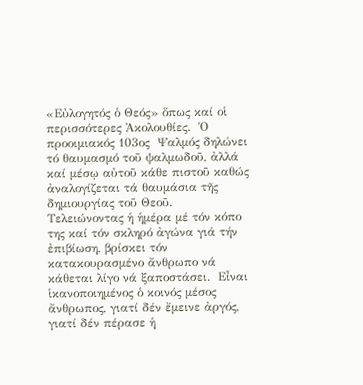«Εὐλογητός ὁ Θεός» ὅπως καί οἱ περισσότερες Ἀκολουθίες.  Ὁ προοιμιακός 103ος  Ψαλμός δηλώνει τό θαυμασμό τοῦ ψαλμωδοῦ, ἀλλά καί μέσῳ αὐτοῦ κάθε πιστοῦ καθώς ἀναλογίζεται τά θαυμάσια τῆς δημιουργίας τοῦ Θεοῦ.  Τελειώνοντας ἡ ἡμέρα μέ τόν κόπο της καί τόν σκληρό ἀγώνα γιά τήν ἐπιβίωση, βρίσκει τόν κατακουρασμένο ἄνθρωπο νά κάθεται λίγο νά ξαποστάσει.  Εἶναι ἱκανοποιημένος ὁ κοινός μέσος ἄνθρωπος, γιατί δέν ἔμεινε ἀργός, γιατί δέν πέρασε ἡ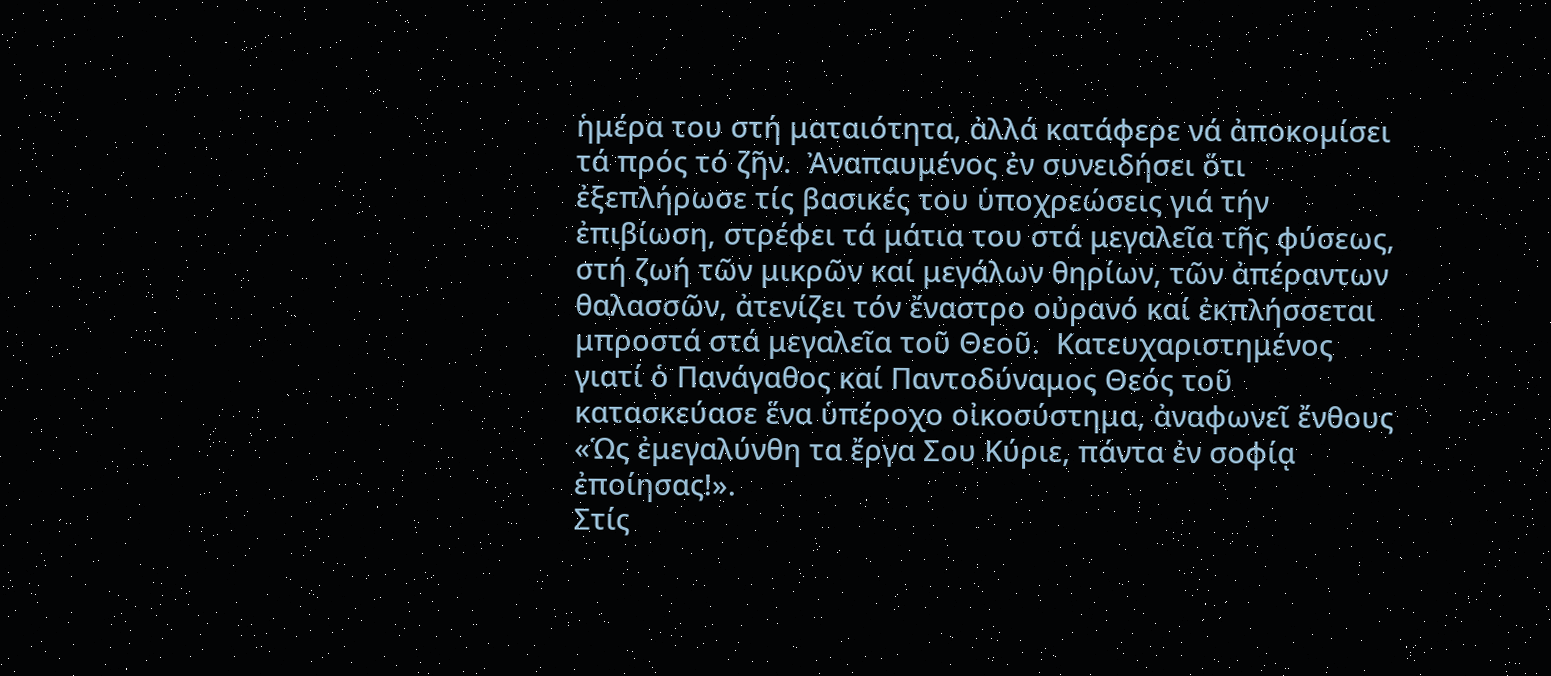ἡμέρα του στή ματαιότητα, ἀλλά κατάφερε νά ἀποκομίσει τά πρός τό ζῆν.  Ἀναπαυμένος ἐν συνειδήσει ὅτι ἐξεπλήρωσε τίς βασικές του ὑποχρεώσεις γιά τήν ἐπιβίωση, στρέφει τά μάτια του στά μεγαλεῖα τῆς φύσεως, στή ζωή τῶν μικρῶν καί μεγάλων θηρίων, τῶν ἀπέραντων θαλασσῶν, ἀτενίζει τόν ἔναστρο οὐρανό καί ἐκπλήσσεται μπροστά στά μεγαλεῖα τοῦ Θεοῦ.  Κατευχαριστημένος γιατί ὁ Πανάγαθος καί Παντοδύναμος Θεός τοῦ κατασκεύασε ἕνα ὑπέροχο οἰκοσύστημα, ἀναφωνεῖ ἔνθους «Ὡς ἐμεγαλύνθη τα ἔργα Σου Κύριε, πάντα ἐν σοφίᾳ ἐποίησας!».
Στίς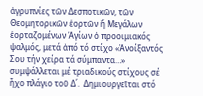ἀγρυπνίες τῶν Δεσποτικῶν, τῶν Θεομητορικῶν ἑορτῶν ἤ Μεγάλων ἑορταζομένων Ἁγίων ὁ προοιμιακός  ψαλμός, μετά ἀπό τό στίχο «Ἀνοίξαντός Σου τήν χείρα τά σύμπαντα…» συμψάλλεται μέ τριαδικούς στίχους σέ ἦχο πλάγιο τοῦ Δ΄.  Δημιουργεῖται στό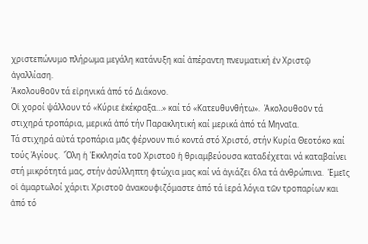χριστεπώνυμο πλήρωμα μεγάλη κατάνυξη καί ἀπέραντη πνευματική ἐν Χριστῷ ἀγαλλίαση.
Ἀκολουθοῦν τά εἰρηνικά ἀπό τό Διάκονο.
Οἱ χοροί ψάλλουν τό «Κύριε ἐκέκραξα…» καί τό «Κατευθυνθήτω».  Ἀκολουθοῦν τά στιχηρά τροπάρια, μερικά ἀπό τήν Παρακλητική καί μερικά ἀπό τά Μηναῖα.
Τά στιχηρά αὐτά τροπάρια μᾶς φέρνουν πιό κοντά στό Χριστό, στήν Κυρία Θεοτόκο καί τούς Ἁγίους.  Ὅλη ἡ Ἐκκλησία τοῦ Χριστοῦ ἡ θριαμβεύουσα καταδέχεται νά καταβαίνει στή μικρότητά μας, στήν ἀσύλληπτη φτώχια μας καί νά ἁγιάζει ὅλα τά ἀνθρώπινα.  Ἐμεῖς οἱ ἁμαρτωλοί χάριτι Χριστοῦ ἀνακουφιζόμαστε ἀπό τά ἱερά λόγια τῶν τροπαρίων και ἀπό τό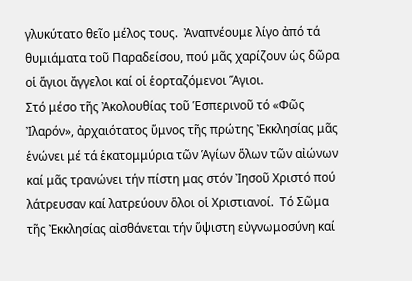γλυκύτατο θεῖο μέλος τους.  Ἀναπνέουμε λίγο ἀπό τά θυμιάματα τοῦ Παραδείσου, πού μᾶς χαρίζουν ὡς δῶρα οἱ ἅγιοι ἄγγελοι καί οἱ ἑορταζόμενοι Ἅγιοι.
Στό μέσο τῆς Ἀκολουθίας τοῦ Ἑσπερινοῦ τό «Φῶς Ἰλαρόν», ἀρχαιότατος ὕμνος τῆς πρώτης Ἐκκλησίας μᾶς ἑνώνει μέ τά ἑκατομμύρια τῶν Ἁγίων ὅλων τῶν αἰώνων καί μᾶς τρανώνει τήν πίστη μας στόν Ἰησοῦ Χριστό πού λάτρευσαν καί λατρεύουν ὅλοι οἱ Χριστιανοί.  Τό Σῶμα τῆς Ἐκκλησίας αἰσθάνεται τήν ὕψιστη εὐγνωμοσύνη καί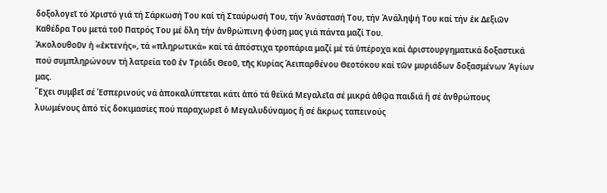δοξολογεῖ τό Χριστό γιά τή Σάρκωσή Του καί τή Σταύρωσή Του, τήν Ἀνάστασή Του, τήν Ἀνάληψή Του καί τήν ἐκ Δεξιῶν Καθέδρα Του μετά τοῦ Πατρός Του μέ ὅλη τήν ἀνθρώπινη φύση μας γιά πάντα μαζί Του.
Ἀκολουθοῦν ἡ «ἐκτενής», τά «πληρωτικά» καί τά ἀπόστιχα τροπάρια μαζί μέ τά ὑπέροχα καί ἀριστουργηματικά δοξαστικά πού συμπληρώνουν τή λατρεία τοῦ ἐν Τριάδι Θεοῦ, τῆς Κυρίας Ἀειπαρθένου Θεοτόκου καί τῶν μυριάδων δοξασμένων Ἁγίων μας.
Ἔχει συμβεῖ σέ Ἑσπερινούς νά ἀποκαλύπτεται κάτι ἀπό τά θεϊκά Μεγαλεῖα σέ μικρά ἀθῷα παιδιά ἤ σέ ἀνθρώπους λυωμένους ἀπό τίς δοκιμασίες πού παραχωρεῖ ὁ Μεγαλυδύναμος ἤ σέ ἄκρως ταπεινούς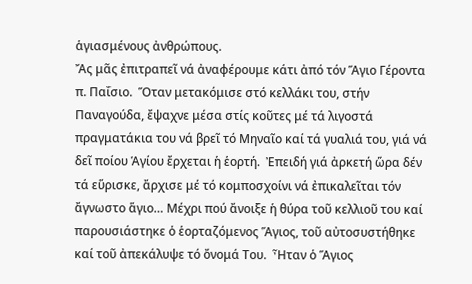ἁγιασμένους ἀνθρώπους.
Ἄς μᾶς ἐπιτραπεῖ νά ἀναφέρουμε κάτι ἀπό τόν Ἅγιο Γέροντα π. Παΐσιο.  Ὅταν μετακόμισε στό κελλάκι του, στήν Παναγούδα, ἔψαχνε μέσα στίς κοῦτες μέ τά λιγοστά πραγματάκια του νά βρεῖ τό Μηναῖο καί τά γυαλιά του, γιά νά δεῖ ποίου Ἁγίου ἔρχεται ἡ ἑορτή.  Ἐπειδή γιά ἀρκετή ὥρα δέν τά εὕρισκε, ἄρχισε μέ τό κομποσχοίνι νά ἐπικαλεῖται τόν ἄγνωστο ἅγιο… Μέχρι πού ἄνοιξε ἡ θύρα τοῦ κελλιοῦ του καί παρουσιάστηκε ὁ ἑορταζόμενος Ἅγιος, τοῦ αὐτοσυστήθηκε καί τοῦ ἀπεκάλυψε τό ὄνομά Του.  Ἦταν ὁ Ἅγιος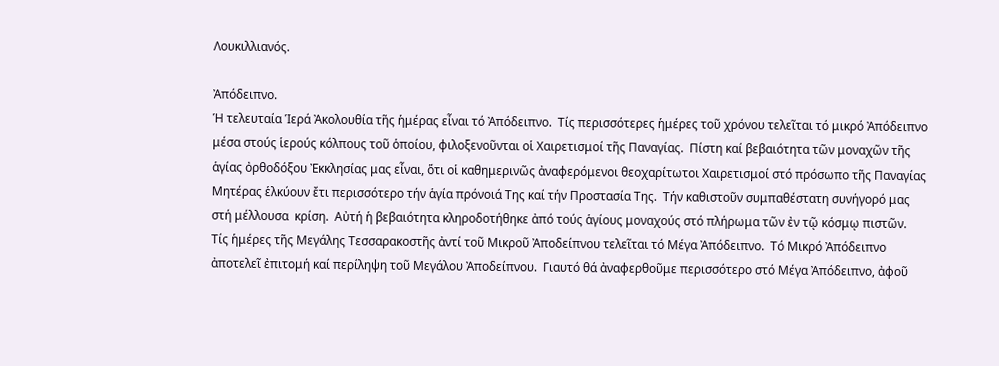Λουκιλλιανός.

Ἀπόδειπνο.
Ἡ τελευταία Ἱερά Ἀκολουθία τῆς ἡμέρας εἶναι τό Ἀπόδειπνο.  Τίς περισσότερες ἡμέρες τοῦ χρόνου τελεῖται τό μικρό Ἀπόδειπνο μέσα στούς ἱερούς κόλπους τοῦ ὁποίου, φιλοξενοῦνται οἱ Χαιρετισμοί τῆς Παναγίας.  Πίστη καί βεβαιότητα τῶν μοναχῶν τῆς ἁγίας ὀρθοδόξου Ἐκκλησίας μας εἶναι, ὅτι οἱ καθημερινῶς ἀναφερόμενοι θεοχαρίτωτοι Χαιρετισμοί στό πρόσωπο τῆς Παναγίας Μητέρας ἑλκύουν ἔτι περισσότερο τήν ἁγία πρόνοιά Της καί τήν Προστασία Της.  Τήν καθιστοῦν συμπαθέστατη συνήγορό μας στή μέλλουσα  κρίση.  Αὐτή ἡ βεβαιότητα κληροδοτήθηκε ἀπό τούς ἁγίους μοναχούς στό πλήρωμα τῶν ἐν τῷ κόσμῳ πιστῶν.
Τίς ἡμέρες τῆς Μεγάλης Τεσσαρακοστῆς ἀντί τοῦ Μικροῦ Ἀποδείπνου τελεῖται τό Μέγα Ἀπόδειπνο.  Τό Μικρό Ἀπόδειπνο ἀποτελεῖ ἐπιτομή καί περίληψη τοῦ Μεγάλου Ἀποδείπνου.  Γιαυτό θά ἀναφερθοῦμε περισσότερο στό Μέγα Ἀπόδειπνο, ἀφοῦ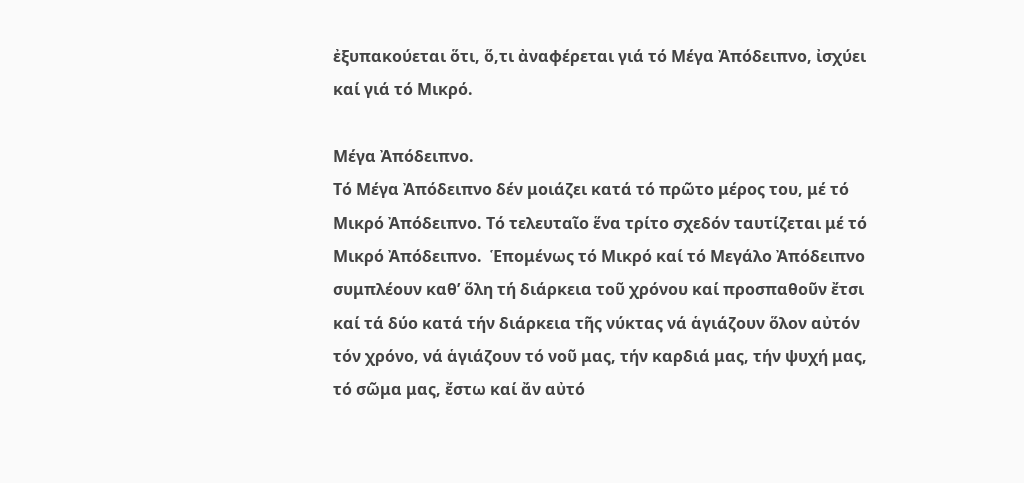ἐξυπακούεται ὅτι, ὅ,τι ἀναφέρεται γιά τό Μέγα Ἀπόδειπνο, ἰσχύει καί γιά τό Μικρό.

Μέγα Ἀπόδειπνο.
Τό Μέγα Ἀπόδειπνο δέν μοιάζει κατά τό πρῶτο μέρος του, μέ τό Μικρό Ἀπόδειπνο. Tό τελευταῖο ἕνα τρίτο σχεδόν ταυτίζεται μέ τό Μικρό Ἀπόδειπνο.  Ἑπομένως τό Μικρό καί τό Μεγάλο Ἀπόδειπνο συμπλέουν καθ’ ὅλη τή διάρκεια τοῦ χρόνου καί προσπαθοῦν ἔτσι καί τά δύο κατά τήν διάρκεια τῆς νύκτας νά ἁγιάζουν ὅλον αὐτόν τόν χρόνο, νά ἁγιάζουν τό νοῦ μας, τήν καρδιά μας, τήν ψυχή μας, τό σῶμα μας, ἔστω καί ἄν αὐτό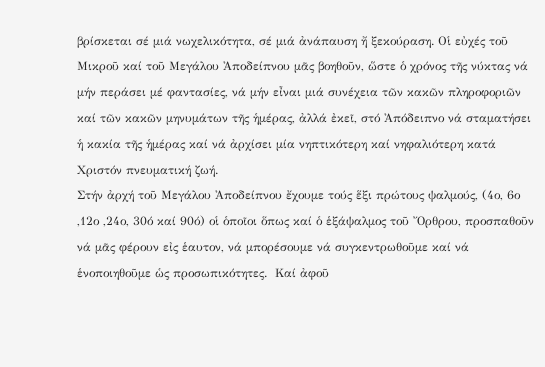βρίσκεται σέ μιά νωχελικότητα, σέ μιά ἀνάπαυση ἤ ξεκούραση. Οἱ εὐχές τοῦ Μικροῦ καί τοῦ Μεγάλου Ἀποδείπνου μᾶς βοηθοῦν, ὥστε ὁ χρόνος τῆς νύκτας νά μήν περάσει μέ φαντασίες, νά μήν εἶναι μιά συνέχεια τῶν κακῶν πληροφοριῶν καί τῶν κακῶν μηνυμάτων τῆς ἡμέρας, ἀλλά ἐκεῖ, στό Ἀπόδειπνο νά σταματήσει ἡ κακία τῆς ἡμέρας καί νά ἀρχίσει μία νηπτικότερη καί νηφαλιότερη κατά Χριστόν πνευματική ζωή.
Στήν ἀρχή τοῦ Μεγάλου Ἀποδείπνου ἔχουμε τούς ἕξι πρώτους ψαλμούς, (4ο, 6ο ,12ο ,24ο, 30ό καί 90ό) οἱ ὁποῖοι ὅπως καί ὁ ἑξάψαλμος τοῦ Ὄρθρου, προσπαθοῦν νά μᾶς φέρουν εἰς ἑαυτον, νά μπορέσουμε νά συγκεντρωθοῦμε καί νά ἑνοποιηθοῦμε ὡς προσωπικότητες.  Καί ἀφοῦ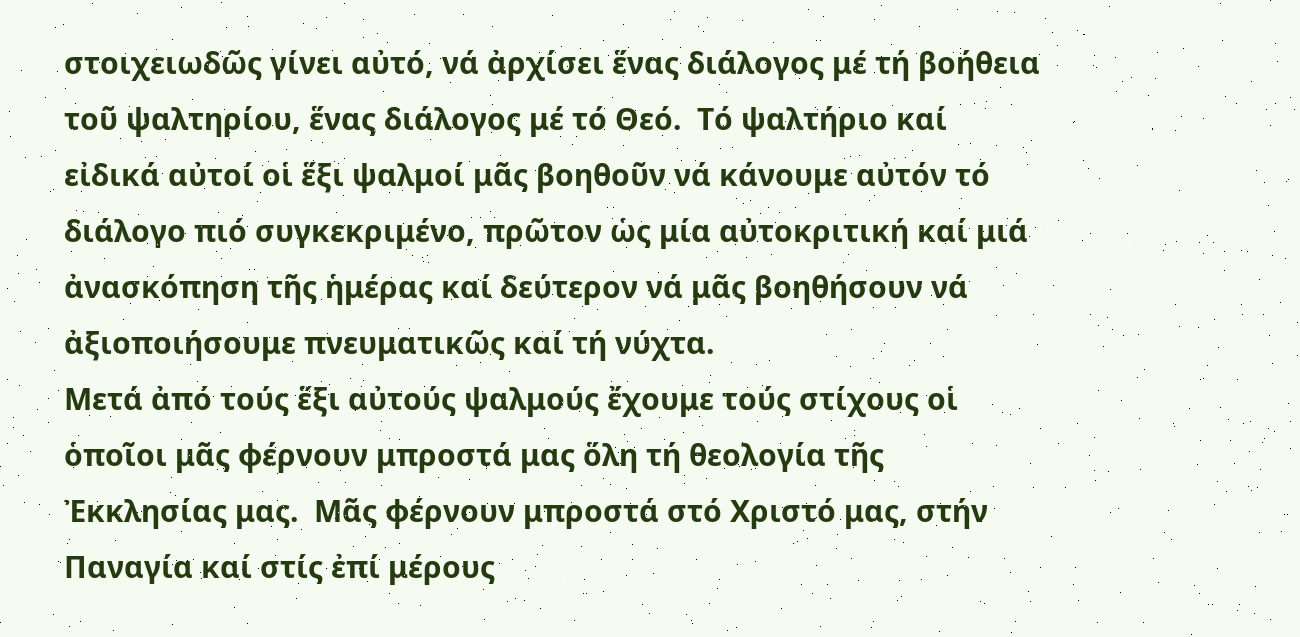στοιχειωδῶς γίνει αὐτό, νά ἀρχίσει ἕνας διάλογος μέ τή βοήθεια τοῦ ψαλτηρίου, ἕνας διάλογος μέ τό Θεό.  Τό ψαλτήριο καί εἰδικά αὐτοί οἱ ἕξι ψαλμοί μᾶς βοηθοῦν νά κάνουμε αὐτόν τό διάλογο πιό συγκεκριμένο, πρῶτον ὡς μία αὐτοκριτική καί μιά ἀνασκόπηση τῆς ἡμέρας καί δεύτερον νά μᾶς βοηθήσουν νά ἀξιοποιήσουμε πνευματικῶς καί τή νύχτα.
Μετά ἀπό τούς ἕξι αὐτούς ψαλμούς ἔχουμε τούς στίχους οἱ ὁποῖοι μᾶς φέρνουν μπροστά μας ὅλη τή θεολογία τῆς Ἐκκλησίας μας.  Μᾶς φέρνουν μπροστά στό Χριστό μας, στήν Παναγία καί στίς ἐπί μέρους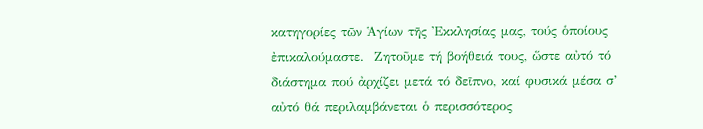κατηγορίες τῶν Ἁγίων τῆς Ἐκκλησίας μας, τούς ὁποίους ἐπικαλούμαστε.  Ζητοῦμε τή βοήθειά τους, ὥστε αὐτό τό διάστημα πού ἀρχίζει μετά τό δεῖπνο, καί φυσικά μέσα σ’ αὐτό θά περιλαμβάνεται ὁ περισσότερος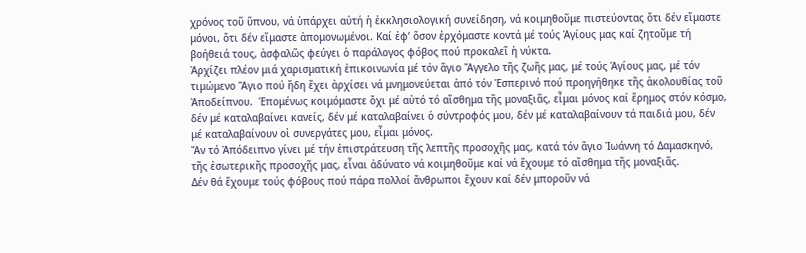χρόνος τοῦ ὕπνου, νά ὑπάρχει αὐτή ἡ ἐκκλησιολογική συνείδηση, νά κοιμηθοῦμε πιστεύοντας ὅτι δέν εἴμαστε μόνοι, ὅτι δέν εἴμαστε ἀπομονωμένοι. Καί ἐφ’ ὅσον ἐρχόμαστε κοντά μέ τούς Ἁγίους μας καί ζητοῦμε τή βοήθειά τους, ἀσφαλῶς φεύγει ὁ παράλογος φόβος πού προκαλεῖ ἡ νύκτα.
Ἀρχίζει πλέον μιά χαρισματική ἐπικοινωνία μέ τόν ἅγιο Ἄγγελο τῆς ζωῆς μας, μέ τούς Ἁγίους μας, μέ τόν τιμώμενο Ἅγιο πού ἤδη ἔχει ἀρχίσει νά μνημονεύεται ἀπό τόν Ἑσπερινό πού προηγήθηκε τῆς ἀκολουθίας τοῦ Ἀποδείπνου.  Ἑπομένως κοιμόμαστε ὄχι μέ αὐτό τό αἴσθημα τῆς μοναξιᾶς, εἶμαι μόνος καί ἔρημος στόν κόσμο, δέν μέ καταλαβαίνει κανείς, δέν μέ καταλαβαίνει ὁ σύντροφός μου, δέν μέ καταλαβαίνουν τά παιδιά μου, δέν μέ καταλαβαίνουν οἱ συνεργάτες μου, εἶμαι μόνος.
Ἄν τό Ἀπόδειπνο γίνει μέ τήν ἐπιστράτευση τῆς λεπτῆς προσοχῆς μας, κατά τόν ἅγιο Ἰωάννη τό Δαμασκηνό, τῆς ἐσωτερικῆς προσοχῆς μας, εἶναι ἀδύνατο νά κοιμηθοῦμε καί νά ἔχουμε τό αἴσθημα τῆς μοναξιᾶς.
Δέν θά ἔχουμε τούς φόβους πού πάρα πολλοί ἄνθρωποι ἔχουν καί δέν μποροῦν νά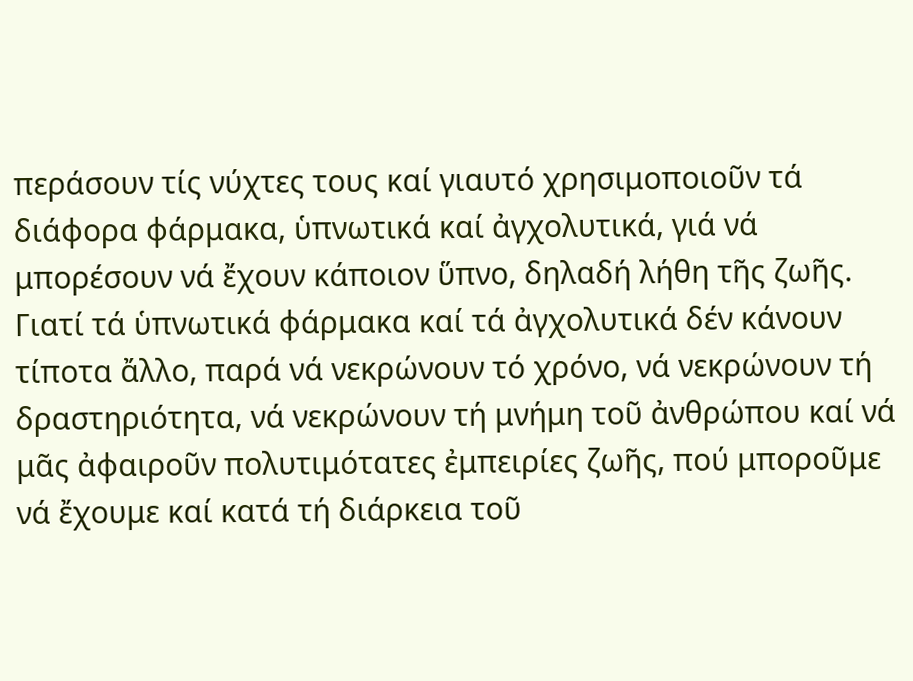περάσουν τίς νύχτες τους καί γιαυτό χρησιμοποιοῦν τά διάφορα φάρμακα, ὑπνωτικά καί ἀγχολυτικά, γιά νά μπορέσουν νά ἔχουν κάποιον ὕπνο, δηλαδή λήθη τῆς ζωῆς. Γιατί τά ὑπνωτικά φάρμακα καί τά ἀγχολυτικά δέν κάνουν τίποτα ἄλλο, παρά νά νεκρώνουν τό χρόνο, νά νεκρώνουν τή δραστηριότητα, νά νεκρώνουν τή μνήμη τοῦ ἀνθρώπου καί νά μᾶς ἀφαιροῦν πολυτιμότατες ἐμπειρίες ζωῆς, πού μποροῦμε νά ἔχουμε καί κατά τή διάρκεια τοῦ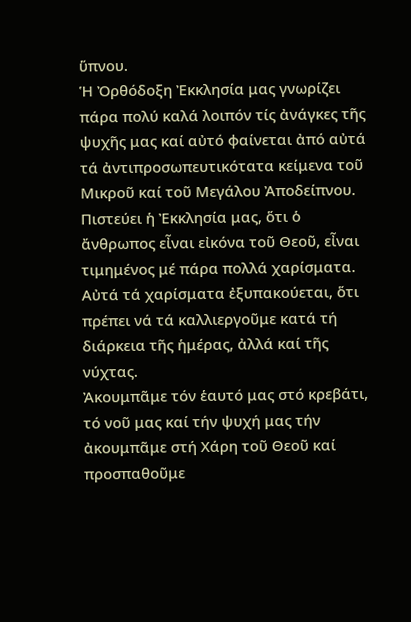ὕπνου.
Ἡ Ὀρθόδοξη Ἐκκλησία μας γνωρίζει πάρα πολύ καλά λοιπόν τίς ἀνάγκες τῆς ψυχῆς μας καί αὐτό φαίνεται ἀπό αὐτά τά ἀντιπροσωπευτικότατα κείμενα τοῦ Μικροῦ καί τοῦ Μεγάλου Ἀποδείπνου.  Πιστεύει ἡ Ἐκκλησία μας, ὅτι ὁ ἄνθρωπος εἶναι εἰκόνα τοῦ Θεοῦ, εἶναι τιμημένος μέ πάρα πολλά χαρίσματα.  Αὐτά τά χαρίσματα ἐξυπακούεται, ὅτι πρέπει νά τά καλλιεργοῦμε κατά τή διάρκεια τῆς ἡμέρας, ἀλλά καί τῆς νύχτας.
Ἀκουμπᾶμε τόν ἑαυτό μας στό κρεβάτι, τό νοῦ μας καί τήν ψυχή μας τήν ἀκουμπᾶμε στή Χάρη τοῦ Θεοῦ καί προσπαθοῦμε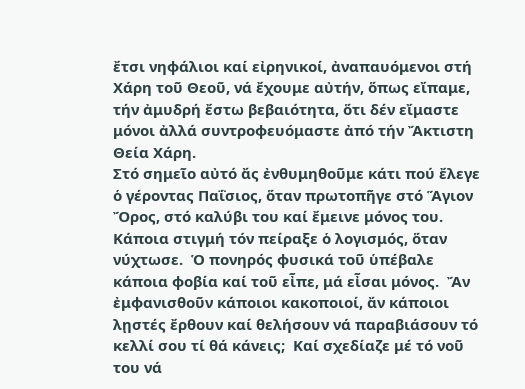ἔτσι νηφάλιοι καί εἰρηνικοί, ἀναπαυόμενοι στή Χάρη τοῦ Θεοῦ, νά ἔχουμε αὐτήν, ὅπως εἴπαμε, τήν ἀμυδρή ἔστω βεβαιότητα, ὅτι δέν εἴμαστε μόνοι ἀλλά συντροφευόμαστε ἀπό τήν Ἄκτιστη Θεία Χάρη.
Στό σημεῖο αὐτό ἄς ἐνθυμηθοῦμε κάτι πού ἔλεγε ὁ γέροντας Παΐσιος, ὅταν πρωτοπῆγε στό Ἅγιον Ὄρος, στό καλύβι του καί ἔμεινε μόνος του.  Κάποια στιγμή τόν πείραξε ὁ λογισμός, ὅταν νύχτωσε.  Ὁ πονηρός φυσικά τοῦ ὑπέβαλε κάποια φοβία καί τοῦ εἶπε, μά εἶσαι μόνος.  Ἄν ἐμφανισθοῦν κάποιοι κακοποιοί, ἄν κάποιοι λῃστές ἔρθουν καί θελήσουν νά παραβιάσουν τό κελλί σου τί θά κάνεις;  Καί σχεδίαζε μέ τό νοῦ του νά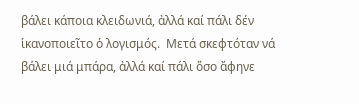βάλει κάποια κλειδωνιά, ἀλλά καί πάλι δέν ἱκανοποιεῖτο ὁ λογισμός.  Μετά σκεφτόταν νά βάλει μιά μπάρα, ἀλλά καί πάλι ὅσο ἄφηνε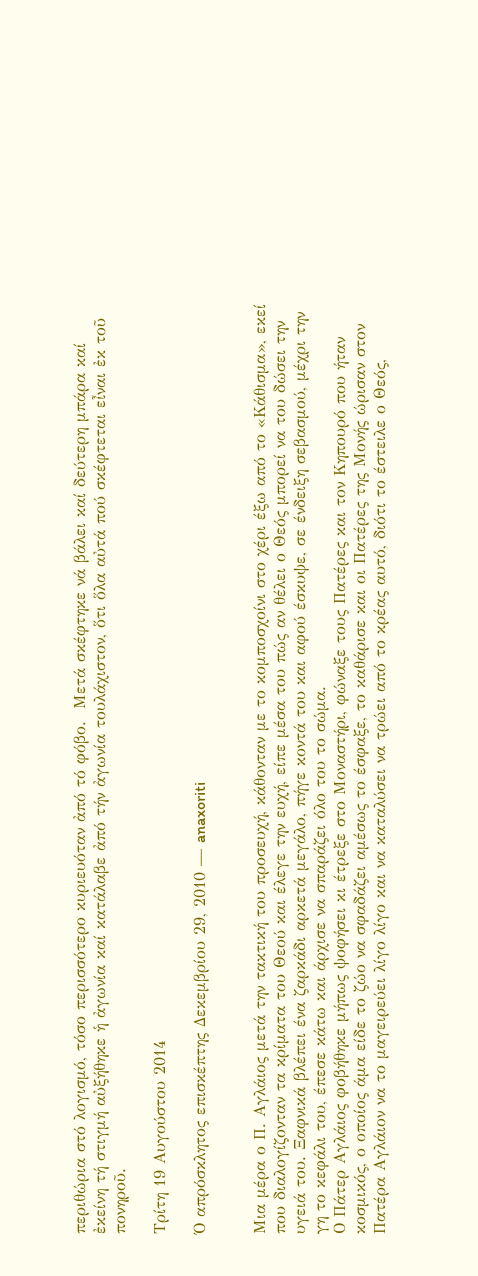περιθώρια στό λογισμό, τόσο περισσότερο κυριευόταν ἀπό τό φόβο.  Μετά σκέφτηκε νά βάλει καί δεύτερη μπάρα καί ἐκείνη τή στιγμή αὐξήθηκε ἡ ἀγωνία καί κατάλαβε ἀπό τήν ἀγωνία τουλάχιστον, ὅτι ὅλα αὐτά πού σκέφτεται εἶναι ἐκ τοῦ πονηροῦ.

Τρίτη 19 Αυγούστου 2014

Ό απρόσκλητος επισκέπτης Δεκεμβρίου 29, 2010 — anaxoriti


Μια μέρα ο Π. Αγλάιος μετά την τακτική του προσευχή, κάθονταν με το κομποσχοίνι στο χέρι έξω από το «Κάθισμα», εκεί που διαλογίζονταν τα κρίματα του Θεού και έλεγε την ευχή, είπε μέσα του πώς αν θέλει ο Θεός μπορεί να του δώσει την υγειά του. Ξαφνικά βλέπει ένα ζαρκάδι αρκετά μεγάλο, πήγε κοντά του και αφού έσκυψε, σε ένδειξη σεβασμού, μέχρι την γη το κεφάλι του, έπεσε κάτω και άρχισε να σπαράζει όλο του το σώμα.
Ο Πάτερ Αγλάιος φοβήθηκε μήπως ψοφήσει κι έτρεξε στο Μοναστήρι, φώναξε τους Πατέρες και τον Κηπουρό που ήταν κοσμικός, ο οποίος άμα είδε το ζώο να σφαδάζει αμέσως το έσφαξε, το καθάρισε και οι Πατέρες της Μονής ώρισαν στον Πατέρα Αγλάιον να το μαγειρεύει λίγο λίγο και να καταλύσει να τρώει από το κρέας αυτό, διότι το έστειλε ο Θεός,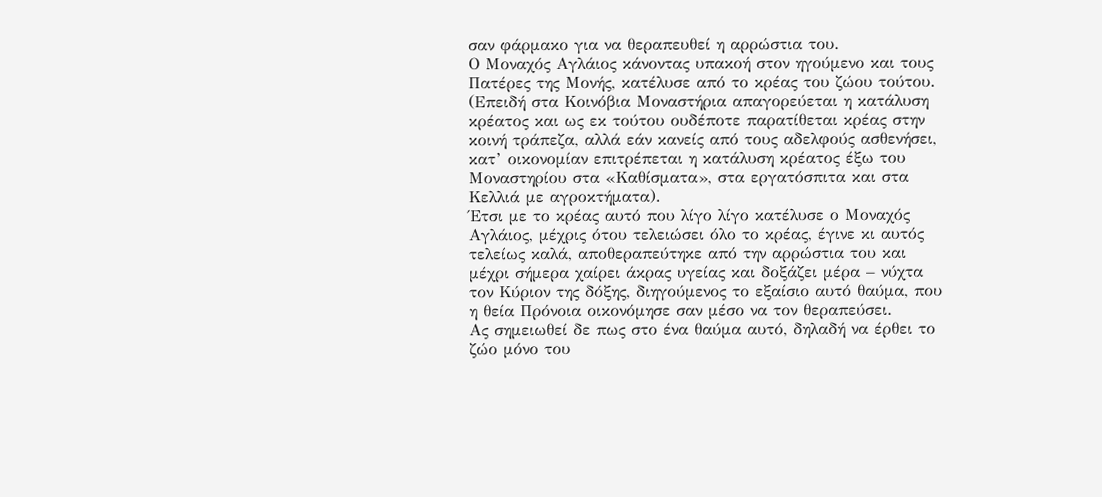σαν φάρμακο για να θεραπευθεί η αρρώστια του.
Ο Μοναχός Αγλάιος κάνοντας υπακοή στον ηγούμενο και τους Πατέρες της Μονής, κατέλυσε από το κρέας του ζώου τούτου. (Επειδή στα Κοινόβια Μοναστήρια απαγορεύεται η κατάλυση κρέατος και ως εκ τούτου ουδέποτε παρατίθεται κρέας στην κοινή τράπεζα, αλλά εάν κανείς από τους αδελφούς ασθενήσει, κατ’ οικονομίαν επιτρέπεται η κατάλυση κρέατος έξω του Μοναστηρίου στα «Καθίσματα», στα εργατόσπιτα και στα Κελλιά με αγροκτήματα).
Έτσι με το κρέας αυτό που λίγο λίγο κατέλυσε ο Μοναχός Αγλάιος, μέχρις ότου τελειώσει όλο το κρέας, έγινε κι αυτός τελείως καλά, αποθεραπεύτηκε από την αρρώστια του και μέχρι σήμερα χαίρει άκρας υγείας και δοξάζει μέρα – νύχτα τον Κύριον της δόξης, διηγούμενος το εξαίσιο αυτό θαύμα, που η θεία Πρόνοια οικονόμησε σαν μέσο να τον θεραπεύσει.
Ας σημειωθεί δε πως στο ένα θαύμα αυτό, δηλαδή να έρθει το ζώο μόνο του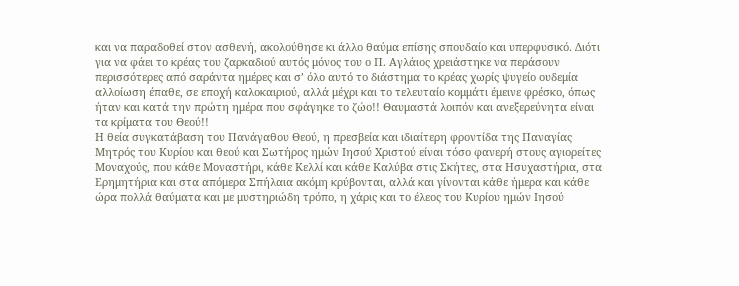και να παραδοθεί στον ασθενή, ακολούθησε κι άλλο θαύμα επίσης σπουδαίο και υπερφυσικό. Διότι για να φάει το κρέας του ζαρκαδιού αυτός μόνος του ο Π. Αγλάιος χρειάστηκε να περάσουν περισσότερες από σαράντα ημέρες και σ’ όλο αυτό το διάστημα το κρέας χωρίς ψυγείο ουδεμία αλλοίωση έπαθε, σε εποχή καλοκαιριού, αλλά μέχρι και το τελευταίο κομμάτι έμεινε φρέσκο, όπως ήταν και κατά την πρώτη ημέρα που σφάγηκε το ζώο!! Θαυμαστά λοιπόν και ανεξερεύνητα είναι τα κρίματα του Θεού!!
Η θεία συγκατάβαση του Πανάγαθου Θεού, η πρεσβεία και ιδιαίτερη φροντίδα της Παναγίας Μητρός του Κυρίου και θεού και Σωτήρος ημών Ιησού Χριστού είναι τόσο φανερή στους αγιορείτες Μοναχούς, που κάθε Μοναστήρι, κάθε Κελλί και κάθε Καλύβα στις Σκήτες, στα Ησυχαστήρια, στα Ερημητήρια και στα απόμερα Σπήλαια ακόμη κρύβονται, αλλά και γίνονται κάθε ήμερα και κάθε ώρα πολλά θαύματα και με μυστηριώδη τρόπο, η χάρις και το έλεος του Κυρίου ημών Ιησού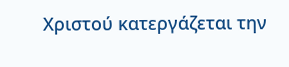Χριστού κατεργάζεται την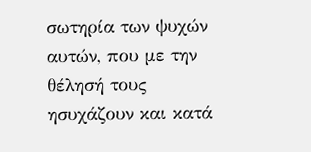σωτηρία των ψυχών αυτών, που με την θέλησή τους ησυχάζουν και κατά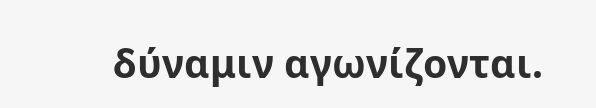δύναμιν αγωνίζονται.